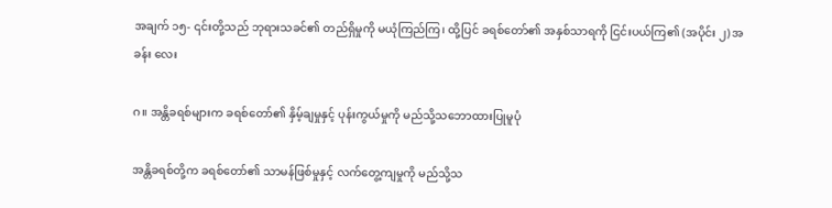အချက် ၁၅- ၎င်းတို့သည် ဘုရားသခင်၏ တည်ရှိမှုကို မယုံကြည်ကြ၊ ထို့ပြင် ခရစ်တော်၏ အနှစ်သာရကို ငြင်းပယ်ကြ၏ (အပိုင်း ၂) အခန်း လေး

ဂ။ အန္တိခရစ်များက ခရစ်တော်၏ နှိမ့်ချမှုနှင့် ပုန်းကွယ်မှုကို မည်သို့သဘောထားပြုမူပုံ

အန္တိခရစ်တို့က ခရစ်တော်၏ သာမန်ဖြစ်မှုနှင့် လက်တွေ့ကျမှုကို မည်သို့သ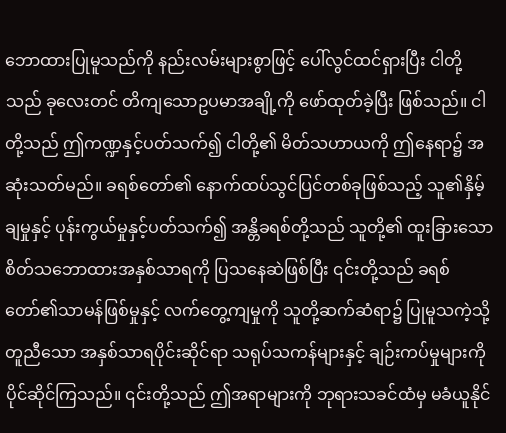ဘောထားပြုမူသည်ကို နည်းလမ်းများစွာဖြင့် ပေါ်လွင်ထင်ရှားပြီး ငါတို့သည် ခုလေးတင် တိကျသောဥပမာအချို့ကို ဖော်ထုတ်ခဲ့ပြီး ဖြစ်သည်။ ငါတို့သည် ဤကဏ္ဍနှင့်ပတ်သက်၍ ငါတို့၏ မိတ်သဟာယကို ဤနေရာ၌ အဆုံးသတ်မည်။ ခရစ်တော်၏ နောက်ထပ်သွင်ပြင်တစ်ခုဖြစ်သည့် သူ၏နှိမ့်ချမှုနှင့် ပုန်းကွယ်မှုနှင့်ပတ်သက်၍ အန္တိခရစ်တို့သည် သူတို့၏ ထူးခြားသော စိတ်သဘောထားအနှစ်သာရကို ပြသနေဆဲဖြစ်ပြီး ၎င်းတို့သည် ခရစ်တော်၏သာမန်ဖြစ်မှုနှင့် လက်တွေ့ကျမှုကို သူတို့ဆက်ဆံရာ၌ ပြုမူသကဲ့သို့ တူညီသော အနှစ်သာရပိုင်းဆိုင်ရာ သရုပ်သကန်များနှင့် ချဉ်းကပ်မှုများကို ပိုင်ဆိုင်ကြသည်။ ၎င်းတို့သည် ဤအရာများကို ဘုရားသခင်ထံမှ မခံယူနိုင်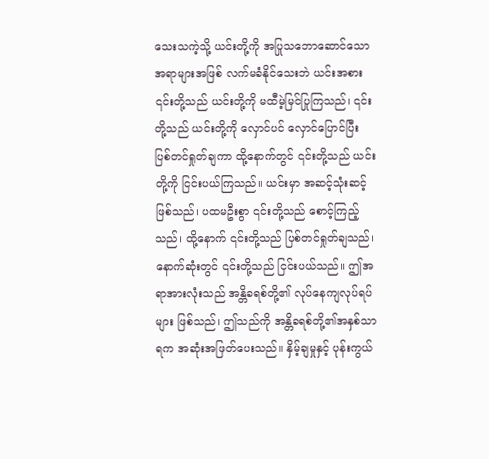သေးသကဲ့သို့ ယင်းတို့ကို အပြုသဘောဆောင်သော အရာများအဖြစ် လက်မခံနိုင်သေးဘဲ ယင်းအစား ၎င်းတို့သည် ယင်းတို့ကို မထီမဲ့မြင်ပြုကြသည်၊ ၎င်းတို့သည် ယင်းတို့ကို လှောင်ပင် လှောင်ပြောင်ပြီး ပြစ်တင်ရှုတ်ချကာ ထို့နောက်တွင် ၎င်းတို့သည် ယင်းတို့ကို ငြင်းပယ်ကြသည်။ ယင်းမှာ အဆင့်သုံးဆင့် ဖြစ်သည်၊ ပထမဦးစွာ ၎င်းတို့သည် စောင့်ကြည့်သည်၊ ထို့နောက် ၎င်းတို့သည် ပြစ်တင်ရှုတ်ချသည်၊ နောက်ဆုံးတွင် ၎င်းတို့သည် ငြင်းပယ်သည်။ ဤအရာအားလုံးသည် အန္တိခရစ်တို့၏ လုပ်နေကျလုပ်ရပ်များ ဖြစ်သည်၊ ဤသည်ကို အန္တိခရစ်တို့၏အနှစ်သာရက အဆုံးအဖြတ်ပေးသည်။ နှိမ့်ချမှုနှင့် ပုန်းကွယ်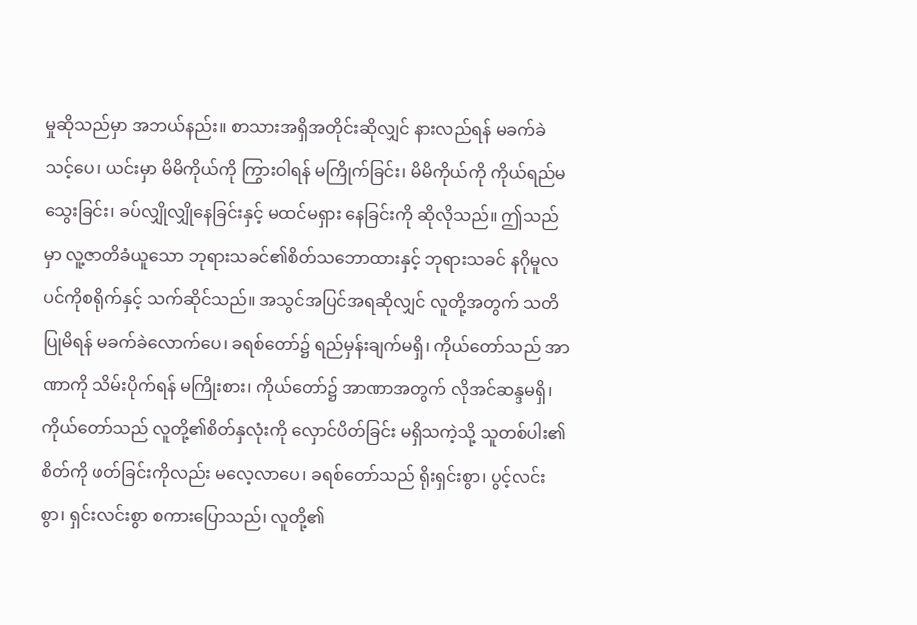မှုဆိုသည်မှာ အဘယ်နည်း။ စာသားအရှိအတိုင်းဆိုလျှင် နားလည်ရန် မခက်ခဲသင့်ပေ၊ ယင်းမှာ မိမိကိုယ်ကို ကြွားဝါရန် မကြိုက်ခြင်း၊ မိမိကိုယ်ကို ကိုယ်ရည်မသွေးခြင်း၊ ခပ်လျှိုလျှိုနေခြင်းနှင့် မထင်မရှား နေခြင်းကို ဆိုလိုသည်။ ဤသည်မှာ လူ့ဇာတိခံယူသော ဘုရားသခင်၏စိတ်သဘောထားနှင့် ဘုရားသခင် နဂိုမူလ ပင်ကိုစရိုက်နှင့် သက်ဆိုင်သည်။ အသွင်အပြင်အရဆိုလျှင် လူတို့အတွက် သတိပြုမိရန် မခက်ခဲလောက်ပေ၊ ခရစ်တော်၌ ရည်မှန်းချက်မရှိ၊ ကိုယ်တော်သည် အာဏာကို သိမ်းပိုက်ရန် မကြိုးစား၊ ကိုယ်တော်၌ အာဏာအတွက် လိုအင်ဆန္ဒမရှိ၊ ကိုယ်တော်သည် လူတို့၏စိတ်နှလုံးကို လှောင်ပိတ်ခြင်း မရှိသကဲ့သို့ သူတစ်ပါး၏စိတ်ကို ဖတ်ခြင်းကိုလည်း မလေ့လာပေ၊ ခရစ်တော်သည် ရိုးရှင်းစွာ၊ ပွင့်လင်းစွာ၊ ရှင်းလင်းစွာ စကားပြောသည်၊ လူတို့၏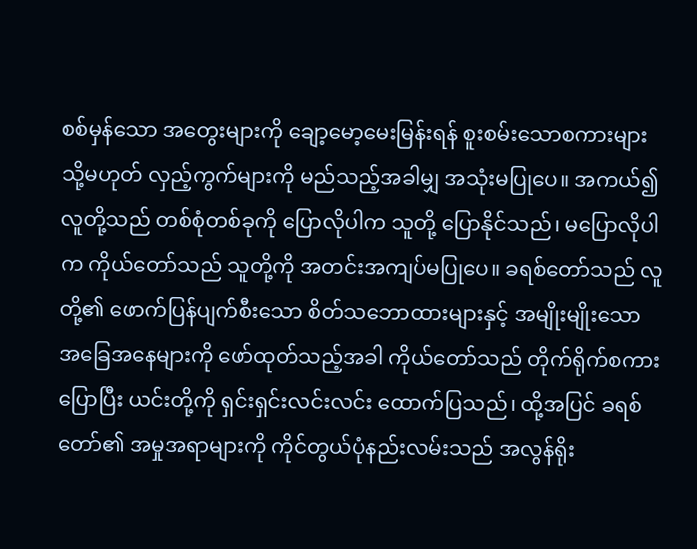စစ်မှန်သော အတွေးများကို ချော့မော့မေးမြန်းရန် စူးစမ်းသောစကားများ သို့မဟုတ် လှည့်ကွက်များကို မည်သည့်အခါမျှ အသုံးမပြုပေ။ အကယ်၍ လူတို့သည် တစ်စုံတစ်ခုကို ပြောလိုပါက သူတို့ ပြောနိုင်သည်၊ မပြောလိုပါက ကိုယ်တော်သည် သူတို့ကို အတင်းအကျပ်မပြုပေ။ ခရစ်တော်သည် လူတို့၏ ဖောက်ပြန်ပျက်စီးသော စိတ်သဘောထားများနှင့် အမျိုးမျိုးသော အခြေအနေများကို ဖော်ထုတ်သည့်အခါ ကိုယ်တော်သည် တိုက်ရိုက်စကားပြောပြီး ယင်းတို့ကို ရှင်းရှင်းလင်းလင်း ထောက်ပြသည်၊ ထို့အပြင် ခရစ်တော်၏ အမှုအရာများကို ကိုင်တွယ်ပုံနည်းလမ်းသည် အလွန်ရိုး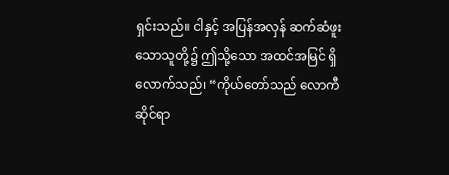ရှင်းသည်။ ငါနှင့် အပြန်အလှန် ဆက်ဆံဖူးသောသူတို့၌ ဤသို့သော အထင်အမြင် ရှိလောက်သည်၊ “ကိုယ်တော်သည် လောကီဆိုင်ရာ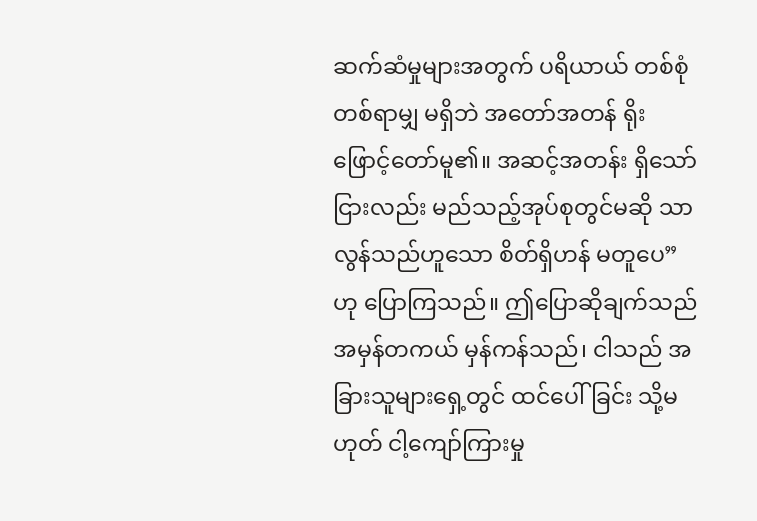ဆက်ဆံမှုများအတွက် ပရိယာယ် တစ်စုံတစ်ရာမျှ မရှိဘဲ အတော်အတန် ရိုးဖြောင့်တော်မူ၏။ အဆင့်အတန်း ရှိသော်ငြားလည်း မည်သည့်အုပ်စုတွင်မဆို သာလွန်သည်ဟူသော စိတ်ရှိဟန် မတူပေ” ဟု ပြောကြသည်။ ဤပြောဆိုချက်သည် အမှန်တကယ် မှန်ကန်သည်၊ ငါသည် အခြားသူများရှေ့တွင် ထင်ပေါ်ခြင်း သို့မဟုတ် ငါ့ကျော်ကြားမှု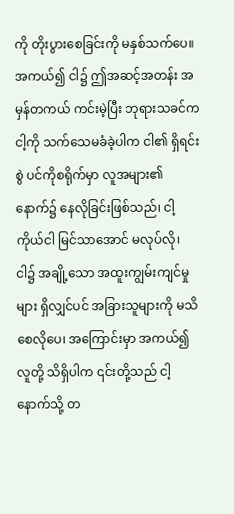ကို တိုးပွားစေခြင်းကို မနှစ်သက်ပေ။ အကယ်၍ ငါ၌ ဤအဆင့်အတန်း အမှန်တကယ် ကင်းမဲ့ပြီး ဘုရားသခင်က ငါ့ကို သက်သေမခံခဲ့ပါက ငါ၏ ရှိရင်းစွဲ ပင်ကိုစရိုက်မှာ လူအများ၏ နောက်၌ နေလိုခြင်းဖြစ်သည်၊ ငါ့ကိုယ်ငါ မြင်သာအောင် မလုပ်လို၊ ငါ၌ အချို့သော အထူးကျွမ်းကျင်မှုများ ရှိလျှင်ပင် အခြားသူများကို မသိစေလိုပေ၊ အကြောင်းမှာ အကယ်၍ လူတို့ သိရှိပါက ၎င်းတို့သည် ငါ့နောက်သို့ တ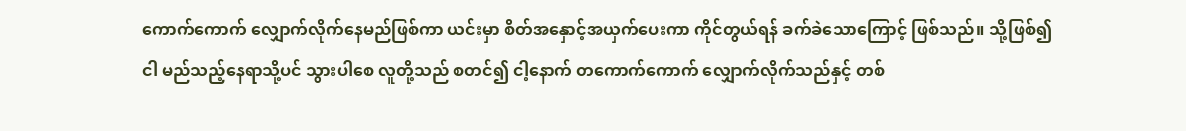ကောက်ကောက် လျှောက်လိုက်နေမည်ဖြစ်ကာ ယင်းမှာ စိတ်အနှောင့်အယှက်ပေးကာ ကိုင်တွယ်ရန် ခက်ခဲသောကြောင့် ဖြစ်သည်။ သို့ဖြစ်၍ ငါ မည်သည့်နေရာသို့ပင် သွားပါစေ လူတို့သည် စတင်၍ ငါ့နောက် တကောက်ကောက် လျှောက်လိုက်သည်နှင့် တစ်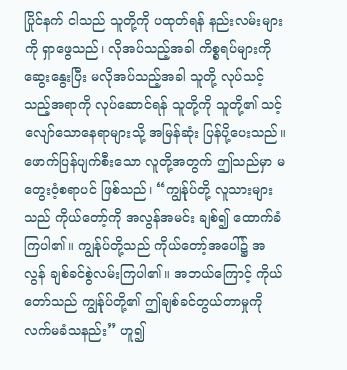ပြိုင်နက် ငါသည် သူတို့ကို ပထုတ်ရန် နည်းလမ်းများကို ရှာဖွေသည်၊ လိုအပ်သည့်အခါ ကိစ္စရပ်များကို ဆွေးနွေးပြီး မလိုအပ်သည့်အခါ သူတို့ လုပ်သင့်သည့်အရာကို လုပ်ဆောင်ရန် သူတို့ကို သူတို့၏ သင့်လျော်သောနေရာများသို့ အမြန်ဆုံး ပြန်ပို့ပေးသည်။ ဖောက်ပြန်ပျက်စီးသော လူတို့အတွက် ဤသည်မှာ မတွေးဝံ့စရာပင် ဖြစ်သည်၊ “ကျွန်ုပ်တို့ လူသားများသည် ကိုယ်တော့်ကို အလွန်အမင်း ချစ်၍ ထောက်ခံကြပါ၏။ ကျွန်ုပ်တို့သည် ကိုယ်တော့်အပေါ်၌ အလွန် ချစ်ခင်စွဲလမ်းကြပါ၏။ အဘယ်ကြောင့် ကိုယ်တော်သည် ကျွန်ုပ်တို့၏ ဤချစ်ခင်တွယ်တာမှုကို လက်မခံသနည်း” ဟူ၍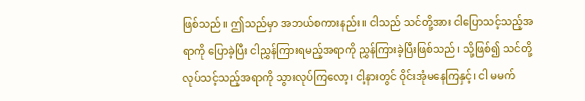ဖြစ်သည်။ ဤသည်မှာ အဘယ်စကားနည်း။ ငါသည် သင်တို့အား ငါပြောသင့်သည့်အရာကို ပြောခဲ့ပြီး ငါညွှန်ကြားရမည့်အရာကို ညွှန်ကြားခဲ့ပြီးဖြစ်သည်၊ သို့ဖြစ်၍ သင်တို့ လုပ်သင့်သည့်အရာကို သွားလုပ်ကြလော့၊ ငါ့နားတွင် ဝိုင်းအုံမနေကြနှင့်၊ ငါ မမက်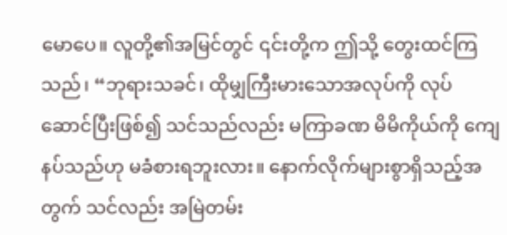မောပေ။ လူတို့၏အမြင်တွင် ၎င်းတို့က ဤသို့ တွေးထင်ကြသည်၊ “ဘုရားသခင်၊ ထိုမျှကြီးမားသောအလုပ်ကို လုပ်ဆောင်ပြီးဖြစ်၍ သင်သည်လည်း မကြာခဏ မိမိကိုယ်ကို ကျေနပ်သည်ဟု မခံစားရဘူးလား။ နောက်လိုက်များစွာရှိသည့်အတွက် သင်လည်း အမြဲတမ်း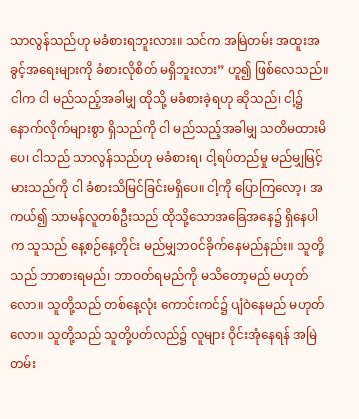သာလွန်သည်ဟု မခံစားရဘူးလား။ သင်က အမြဲတမ်း အထူးအခွင့်အရေးများကို ခံစားလိုစိတ် မရှိဘူးလား” ဟူ၍ ဖြစ်လေသည်။ ငါက ငါ မည်သည့်အခါမျှ ထိုသို့ မခံစားခဲ့ရဟု ဆိုသည်၊ ငါ့၌ နောက်လိုက်များစွာ ရှိသည်ကို ငါ မည်သည့်အခါမျှ သတိမထားမိပေ၊ ငါသည် သာလွန်သည်ဟု မခံစားရ၊ ငါ့ရပ်တည်မှု မည်မျှမြင့်မားသည်ကို ငါ ခံစားသိမြင်ခြင်းမရှိပေ။ ငါ့ကို ပြောကြလော့၊ အကယ်၍ သာမန်လူတစ်ဦးသည် ထိုသို့သောအခြေအနေ၌ ရှိနေပါက သူသည် နေ့စဉ်နေ့တိုင်း မည်မျှဘဝင်ခိုက်နေမည်နည်း။ သူတို့သည် ဘာစားရမည်၊ ဘာဝတ်ရမည်ကို မသိတော့မည် မဟုတ်လော။ သူတို့သည် တစ်နေ့လုံး ကောင်းကင်၌ ပျံဝဲနေမည် မဟုတ်လော။ သူတို့သည် သူတို့ပတ်လည်၌ လူများ ဝိုင်းအုံနေရန် အမြဲတမ်း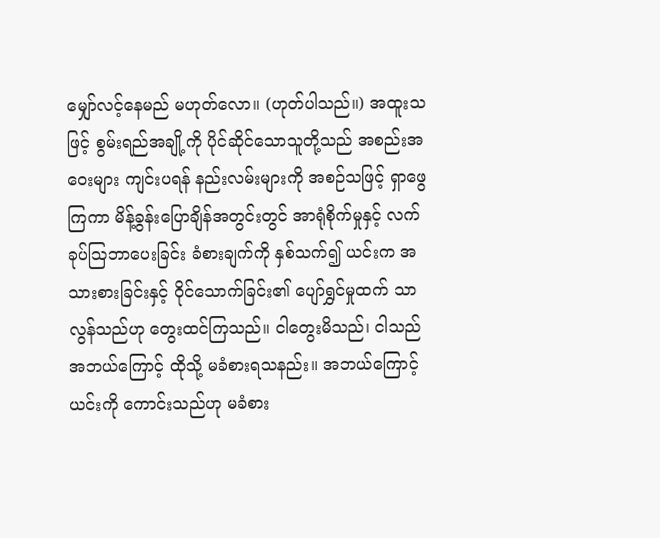မျှော်လင့်နေမည် မဟုတ်လော။ (ဟုတ်ပါသည်။) အထူးသဖြင့် စွမ်းရည်အချို့ကို ပိုင်ဆိုင်သောသူတို့သည် အစည်းအဝေးများ ကျင်းပရန် နည်းလမ်းများကို အစဉ်သဖြင့် ရှာဖွေကြကာ မိန့်ခွန်းပြောချိန်အတွင်းတွင် အာရုံစိုက်မှုနှင့် လက်ခုပ်ဩဘာပေးခြင်း ခံစားချက်ကို နှစ်သက်၍ ယင်းက အသားစားခြင်းနှင့် ဝိုင်သောက်ခြင်း၏ ပျော်ရွှင်မှုထက် သာလွန်သည်ဟု တွေးထင်ကြသည်။ ငါတွေးမိသည်၊ ငါသည် အဘယ်ကြောင့် ထိုသို့ မခံစားရသနည်း။ အဘယ်ကြောင့် ယင်းကို ကောင်းသည်ဟု မခံစား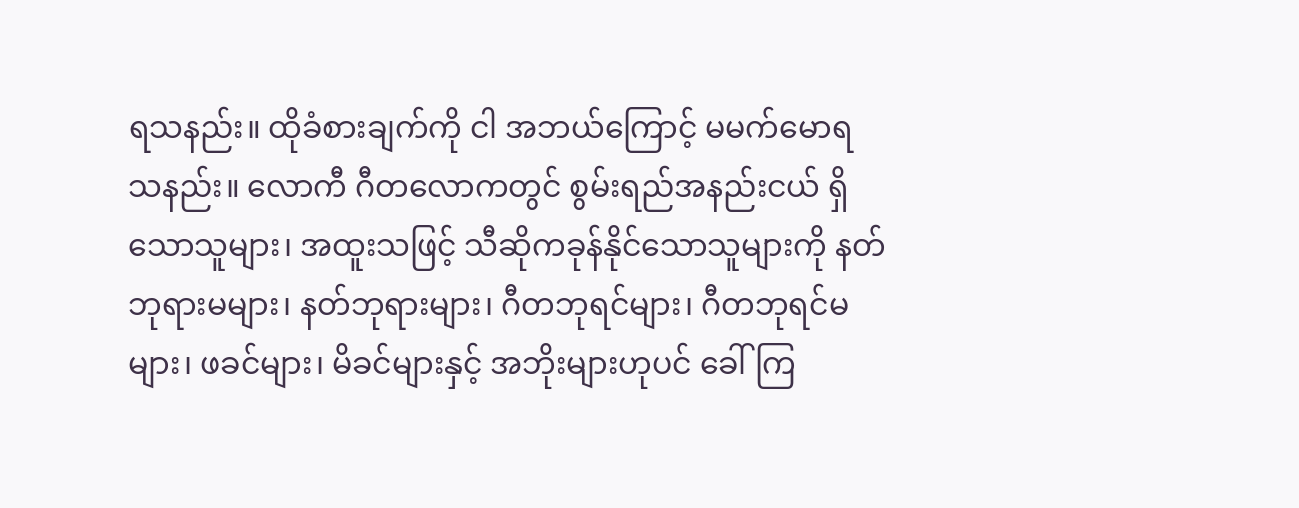ရသနည်း။ ထိုခံစားချက်ကို ငါ အဘယ်ကြောင့် မမက်မောရသနည်း။ လောကီ ဂီတလောကတွင် စွမ်းရည်အနည်းငယ် ရှိသောသူများ၊ အထူးသဖြင့် သီဆိုကခုန်နိုင်သောသူများကို နတ်ဘုရားမများ၊ နတ်ဘုရားများ၊ ဂီတဘုရင်များ၊ ဂီတဘုရင်မများ၊ ဖခင်များ၊ မိခင်များနှင့် အဘိုးများဟုပင် ခေါ်ကြ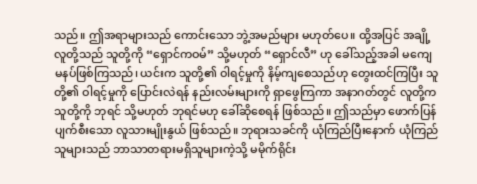သည်။ ဤအရာများသည် ကောင်းသော ဘွဲ့အမည်များ မဟုတ်ပေ။ ထို့အပြင် အချို့လူတို့သည် သူတို့ကို “ရှောင်ကဝမ်” သို့မဟုတ် “ရှောင်လီ” ဟု ခေါ်သည့်အခါ မကျေမနပ်ဖြစ်ကြသည်၊ ယင်းက သူတို့၏ ဝါရင့်မှုကို နိမ့်ကျစေသည်ဟု တွေးထင်ကြပြီး သူတို့၏ ဝါရင့်မှုကို ပြောင်းလဲရန် နည်းလမ်းများကို ရှာဖွေကြကာ အနာဂတ်တွင် လူတို့က သူတို့ကို ဘုရင် သို့မဟုတ် ဘုရင်မဟု ခေါ်ဆိုစေရန် ဖြစ်သည်။ ဤသည်မှာ ဖောက်ပြန်ပျက်စီးသော လူသားမျိုးနွယ် ဖြစ်သည်။ ဘုရားသခင်ကို ယုံကြည်ပြီးနောက် ယုံကြည်သူများသည် ဘာသာတရားမရှိသူများကဲ့သို့ မမိုက်ရိုင်း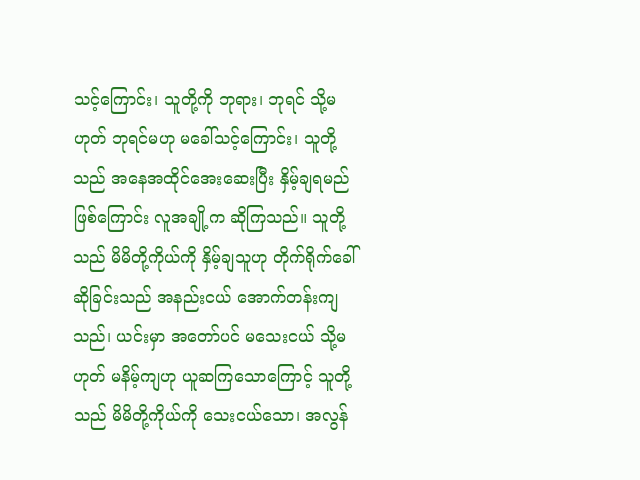သင့်ကြောင်း၊ သူတို့ကို ဘုရား၊ ဘုရင် သို့မဟုတ် ဘုရင်မဟု မခေါ်သင့်ကြောင်း၊ သူတို့သည် အနေအထိုင်အေးဆေးပြီး နှိမ့်ချရမည်ဖြစ်ကြောင်း လူအချို့က ဆိုကြသည်။ သူတို့သည် မိမိတို့ကိုယ်ကို နှိမ့်ချသူဟု တိုက်ရိုက်ခေါ်ဆိုခြင်းသည် အနည်းငယ် အောက်တန်းကျသည်၊ ယင်းမှာ အတော်ပင် မသေးငယ် သို့မဟုတ် မနိမ့်ကျဟု ယူဆကြသောကြောင့် သူတို့သည် မိမိတို့ကိုယ်ကို သေးငယ်သော၊ အလွန်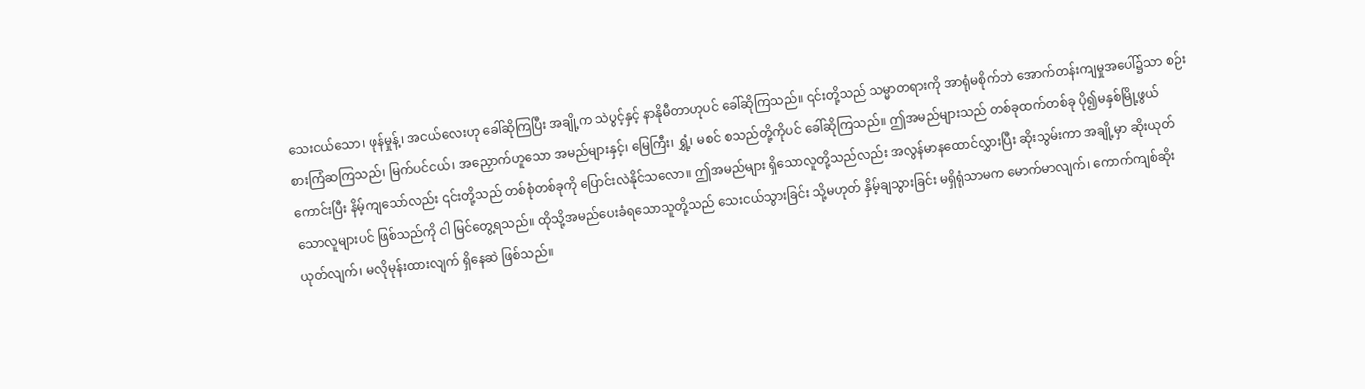သေးငယ်သော၊ ဖုန်မှုန့်၊ အငယ်လေးဟု ခေါ်ဆိုကြပြီး အချို့က သဲပွင့်နှင့် နာနိုမီတာဟုပင် ခေါ်ဆိုကြသည်။ ၎င်းတို့သည် သမ္မာတရားကို အာရုံမစိုက်ဘဲ အောက်တန်းကျမှုအပေါ်၌သာ စဉ်းစားကြံဆကြသည်၊ မြက်ပင်ငယ်၊ အညှောက်ဟူသော အမည်များနှင့်၊ မြေကြီး၊ ရွှံ့၊ မစင် စသည်တို့ကိုပင် ခေါ်ဆိုကြသည်။ ဤအမည်များသည် တစ်ခုထက်တစ်ခု ပို၍မနှစ်မြို့ဖွယ်ကောင်းပြီး နိမ့်ကျသော်လည်း ၎င်းတို့သည် တစ်စုံတစ်ခုကို ပြောင်းလဲနိုင်သလော။ ဤအမည်များ ရှိသောလူတို့သည်လည်း အလွန်မာနထောင်လွှားပြီး ဆိုးသွမ်းကာ အချို့မှာ ဆိုးယုတ်သောလူများပင် ဖြစ်သည်ကို ငါ မြင်တွေ့ရသည်။ ထိုသို့အမည်ပေးခံရသောသူတို့သည် သေးငယ်သွားခြင်း သို့မဟုတ် နှိမ့်ချသွားခြင်း မရှိရုံသာမက မောက်မာလျက်၊ ကောက်ကျစ်ဆိုးယုတ်လျက်၊ မလိုမုန်းထားလျက် ရှိနေဆဲ ဖြစ်သည်။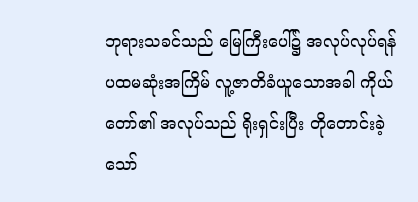ဘုရားသခင်သည် မြေကြီးပေါ်၌ အလုပ်လုပ်ရန် ပထမဆုံးအကြိမ် လူ့ဇာတိခံယူသောအခါ ကိုယ်တော်၏ အလုပ်သည် ရိုးရှင်းပြီး တိုတောင်းခဲ့သော်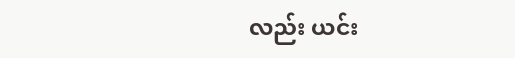လည်း ယင်း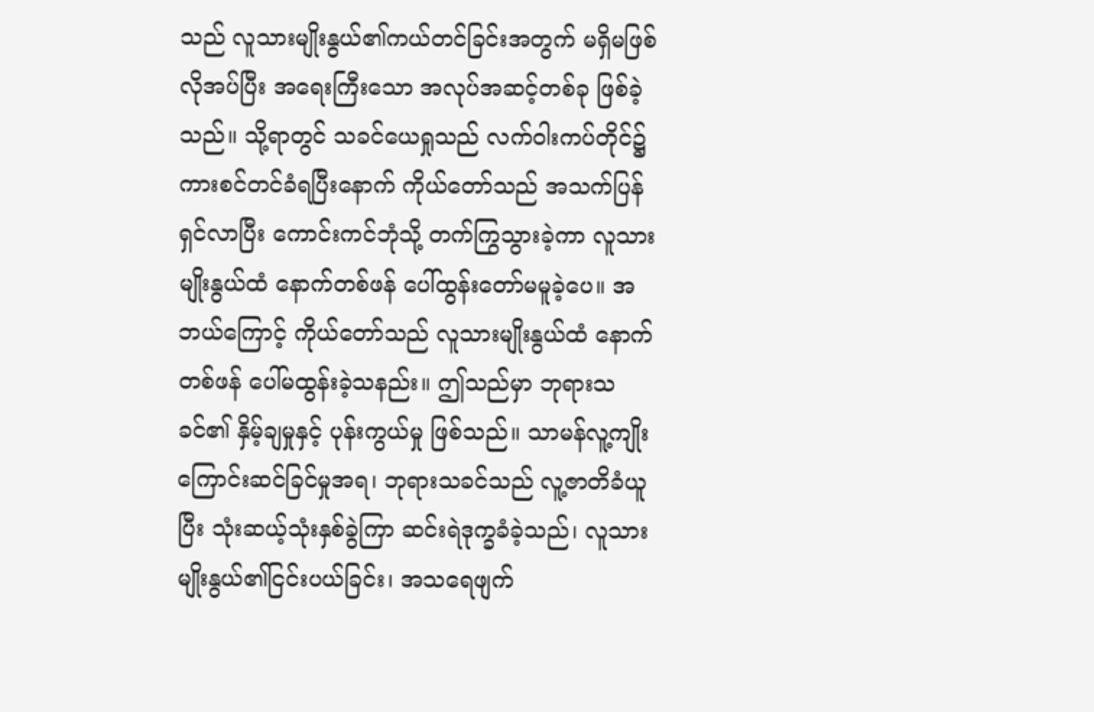သည် လူသားမျိုးနွယ်၏ကယ်တင်ခြင်းအတွက် မရှိမဖြစ်လိုအပ်ပြီး အရေးကြီးသော အလုပ်အဆင့်တစ်ခု ဖြစ်ခဲ့သည်။ သို့ရာတွင် သခင်ယေရှုသည် လက်ဝါးကပ်တိုင်၌ ကားစင်တင်ခံရပြီးနောက် ကိုယ်တော်သည် အသက်ပြန်ရှင်လာပြီး ကောင်းကင်ဘုံသို့ တက်ကြွသွားခဲ့ကာ လူသားမျိုးနွယ်ထံ နောက်တစ်ဖန် ပေါ်ထွန်းတော်မမူခဲ့ပေ။ အဘယ်ကြောင့် ကိုယ်တော်သည် လူသားမျိုးနွယ်ထံ နောက်တစ်ဖန် ပေါ်မထွန်းခဲ့သနည်း။ ဤသည်မှာ ဘုရားသခင်၏ နှိမ့်ချမှုနှင့် ပုန်းကွယ်မှု ဖြစ်သည်။ သာမန်လူ့ကျိုးကြောင်းဆင်ခြင်မှုအရ၊ ဘုရားသခင်သည် လူ့ဇာတိခံယူပြီး သုံးဆယ့်သုံးနှစ်ခွဲကြာ ဆင်းရဲဒုက္ခခံခဲ့သည်၊ လူသားမျိုးနွယ်၏ငြင်းပယ်ခြင်း၊ အသရေဖျက်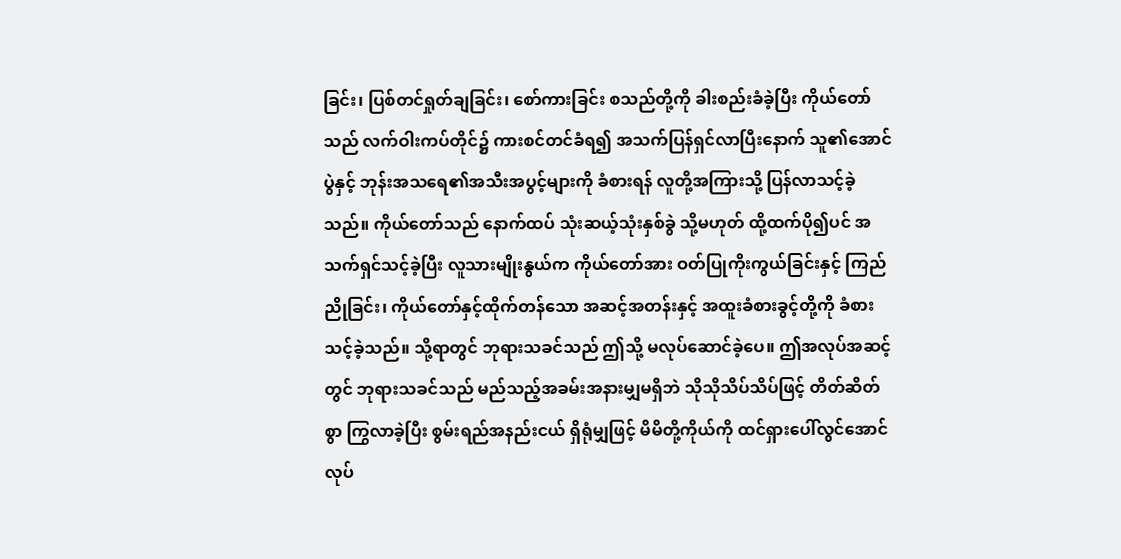ခြင်း၊ ပြစ်တင်ရှုတ်ချခြင်း၊ စော်ကားခြင်း စသည်တို့ကို ခါးစည်းခံခဲ့ပြီး ကိုယ်တော်သည် လက်ဝါးကပ်တိုင်၌ ကားစင်တင်ခံရ၍ အသက်ပြန်ရှင်လာပြီးနောက် သူ၏အောင်ပွဲနှင့် ဘုန်းအသရေ၏အသီးအပွင့်များကို ခံစားရန် လူတို့အကြားသို့ ပြန်လာသင့်ခဲ့သည်။ ကိုယ်တော်သည် နောက်ထပ် သုံးဆယ့်သုံးနှစ်ခွဲ သို့မဟုတ် ထို့ထက်ပို၍ပင် အသက်ရှင်သင့်ခဲ့ပြီး လူသားမျိုးနွယ်က ကိုယ်တော်အား ဝတ်ပြုကိုးကွယ်ခြင်းနှင့် ကြည်ညိုခြင်း၊ ကိုယ်တော်နှင့်ထိုက်တန်သော အဆင့်အတန်းနှင့် အထူးခံစားခွင့်တို့ကို ခံစားသင့်ခဲ့သည်။ သို့ရာတွင် ဘုရားသခင်သည် ဤသို့ မလုပ်ဆောင်ခဲ့ပေ။ ဤအလုပ်အဆင့်တွင် ဘုရားသခင်သည် မည်သည့်အခမ်းအနားမျှမရှိဘဲ သိုသိုသိပ်သိပ်ဖြင့် တိတ်ဆိတ်စွာ ကြွလာခဲ့ပြီး စွမ်းရည်အနည်းငယ် ရှိရုံမျှဖြင့် မိမိတို့ကိုယ်ကို ထင်ရှားပေါ်လွင်အောင် လုပ်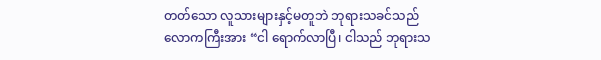တတ်သော လူသားများနှင့်မတူဘဲ ဘုရားသခင်သည် လောကကြီးအား “ငါ ရောက်လာပြီ၊ ငါသည် ဘုရားသ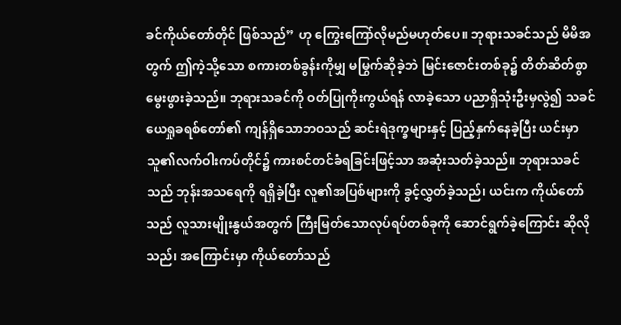ခင်ကိုယ်တော်တိုင် ဖြစ်သည်” ဟု ကြွေးကြော်လိုမည်မဟုတ်ပေ။ ဘုရားသခင်သည် မိမိအတွက် ဤကဲ့သို့သော စကားတစ်ခွန်းကိုမျှ မမြွက်ဆိုခဲ့ဘဲ မြင်းဇောင်းတစ်ခု၌ တိတ်ဆိတ်စွာ မွေးဖွားခဲ့သည်။ ဘုရားသခင်ကို ဝတ်ပြုကိုးကွယ်ရန် လာခဲ့သော ပညာရှိသုံးဦးမှလွဲ၍ သခင်ယေရှုခရစ်တော်၏ ကျန်ရှိသောဘဝသည် ဆင်းရဲဒုက္ခများနှင့် ပြည့်နှက်နေခဲ့ပြီး ယင်းမှာ သူ၏လက်ဝါးကပ်တိုင်၌ ကားစင်တင်ခံရခြင်းဖြင့်သာ အဆုံးသတ်ခဲ့သည်။ ဘုရားသခင်သည် ဘုန်းအသရေကို ရရှိခဲ့ပြီး လူ၏အပြစ်များကို ခွင့်လွှတ်ခဲ့သည်၊ ယင်းက ကိုယ်တော်သည် လူသားမျိုးနွယ်အတွက် ကြီးမြတ်သောလုပ်ရပ်တစ်ခုကို ဆောင်ရွက်ခဲ့ကြောင်း ဆိုလိုသည်၊ အကြောင်းမှာ ကိုယ်တော်သည်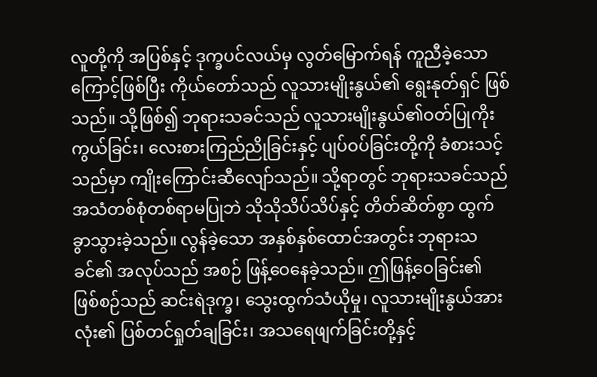လူတို့ကို အပြစ်နှင့် ဒုက္ခပင်လယ်မှ လွတ်မြောက်ရန် ကူညီခဲ့သောကြောင့်ဖြစ်ပြီး ကိုယ်တော်သည် လူသားမျိုးနွယ်၏ ရွေးနုတ်ရှင် ဖြစ်သည်။ သို့ဖြစ်၍ ဘုရားသခင်သည် လူသားမျိုးနွယ်၏ဝတ်ပြုကိုးကွယ်ခြင်း၊ လေးစားကြည်ညိုခြင်းနှင့် ပျပ်ဝပ်ခြင်းတို့ကို ခံစားသင့်သည်မှာ ကျိုးကြောင်းဆီလျော်သည်။ သို့ရာတွင် ဘုရားသခင်သည် အသံတစ်စုံတစ်ရာမပြုဘဲ သိုသိုသိပ်သိပ်နှင့် တိတ်ဆိတ်စွာ ထွက်ခွာသွားခဲ့သည်။ လွန်ခဲ့သော အနှစ်နှစ်ထောင်အတွင်း ဘုရားသခင်၏ အလုပ်သည် အစဉ် ဖြန့်ဝေနေခဲ့သည်။ ဤဖြန့်ဝေခြင်း၏ ဖြစ်စဉ်သည် ဆင်းရဲဒုက္ခ၊ သွေးထွက်သံယိုမှု၊ လူသားမျိုးနွယ်အားလုံး၏ ပြစ်တင်ရှုတ်ချခြင်း၊ အသရေဖျက်ခြင်းတို့နှင့်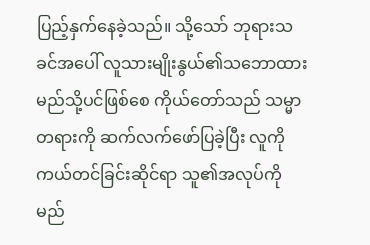ပြည့်နှက်နေခဲ့သည်။ သို့သော် ဘုရားသခင်အပေါ် လူသားမျိုးနွယ်၏သဘောထား မည်သို့ပင်ဖြစ်စေ ကိုယ်တော်သည် သမ္မာတရားကို ဆက်လက်ဖော်ပြခဲ့ပြီး လူကို ကယ်တင်ခြင်းဆိုင်ရာ သူ၏အလုပ်ကို မည်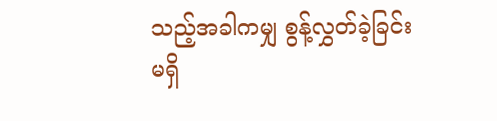သည့်အခါကမျှ စွန့်လွှတ်ခဲ့ခြင်းမရှိ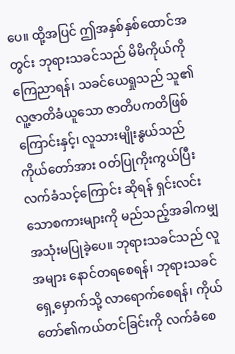ပေ။ ထို့အပြင် ဤအနှစ်နှစ်ထောင်အတွင်း ဘုရားသခင်သည် မိမိကိုယ်ကို ကြေညာရန်၊ သခင်ယေရှုသည် သူ၏လူ့ဇာတိခံယူသော ဇာတိပကတိဖြစ်ကြောင်းနှင့်၊ လူသားမျိုးနွယ်သည် ကိုယ်တော်အား ဝတ်ပြုကိုးကွယ်ပြီး လက်ခံသင့်ကြောင်း ဆိုရန် ရှင်းလင်းသောစကားများကို မည်သည့်အခါကမျှ အသုံးမပြုခဲ့ပေ။ ဘုရားသခင်သည် လူအများ နောင်တရစေရန်၊ ဘုရားသခင်ရှေ့မှောက်သို့ လာရောက်စေရန်၊ ကိုယ်တော်၏ကယ်တင်ခြင်းကို လက်ခံစေ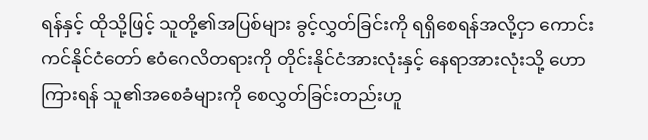ရန်နှင့် ထိုသို့ဖြင့် သူတို့၏အပြစ်များ ခွင့်လွှတ်ခြင်းကို ရရှိစေရန်အလို့ငှာ ကောင်းကင်နိုင်ငံတော် ဧဝံဂေလိတရားကို တိုင်းနိုင်ငံအားလုံးနှင့် နေရာအားလုံးသို့ ဟောကြားရန် သူ၏အစေခံများကို စေလွှတ်ခြင်းတည်းဟူ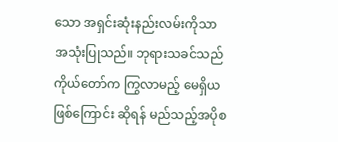သော အရှင်းဆုံးနည်းလမ်းကိုသာ အသုံးပြုသည်။ ဘုရားသခင်သည် ကိုယ်တော်က ကြွလာမည့် မေရှိယဖြစ်ကြောင်း ဆိုရန် မည်သည့်အပိုစ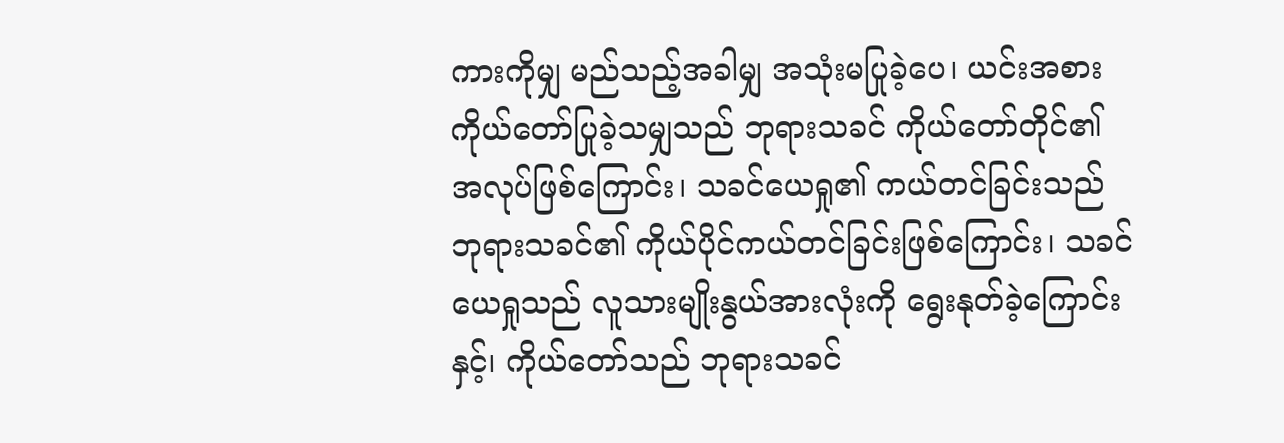ကားကိုမျှ မည်သည့်အခါမျှ အသုံးမပြုခဲ့ပေ၊ ယင်းအစား ကိုယ်တော်ပြုခဲ့သမျှသည် ဘုရားသခင် ကိုယ်တော်တိုင်၏ အလုပ်ဖြစ်ကြောင်း၊ သခင်ယေရှု၏ ကယ်တင်ခြင်းသည် ဘုရားသခင်၏ ကိုယ်ပိုင်ကယ်တင်ခြင်းဖြစ်ကြောင်း၊ သခင်ယေရှုသည် လူသားမျိုးနွယ်အားလုံးကို ရွေးနုတ်ခဲ့ကြောင်းနှင့်၊ ကိုယ်တော်သည် ဘုရားသခင်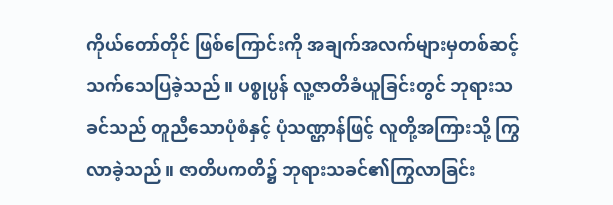ကိုယ်တော်တိုင် ဖြစ်ကြောင်းကို အချက်အလက်များမှတစ်ဆင့် သက်သေပြခဲ့သည်။ ပစ္စုပ္ပန် လူ့ဇာတိခံယူခြင်းတွင် ဘုရားသခင်သည် တူညီသောပုံစံနှင့် ပုံသဏ္ဌာန်ဖြင့် လူတို့အကြားသို့ ကြွလာခဲ့သည်။ ဇာတိပကတိ၌ ဘုရားသခင်၏ကြွလာခြင်း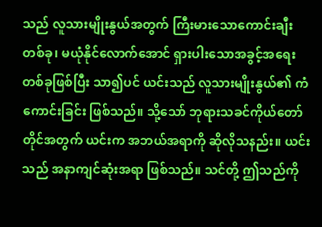သည် လူသားမျိုးနွယ်အတွက် ကြီးမားသောကောင်းချီးတစ်ခု၊ မယုံနိုင်လောက်အောင် ရှားပါးသောအခွင့်အရေးတစ်ခုဖြစ်ပြီး သာ၍ပင် ယင်းသည် လူသားမျိုးနွယ်၏ ကံကောင်းခြင်း ဖြစ်သည်။ သို့သော် ဘုရားသခင်ကိုယ်တော်တိုင်အတွက် ယင်းက အဘယ်အရာကို ဆိုလိုသနည်း။ ယင်းသည် အနာကျင်ဆုံးအရာ ဖြစ်သည်။ သင်တို့ ဤသည်ကို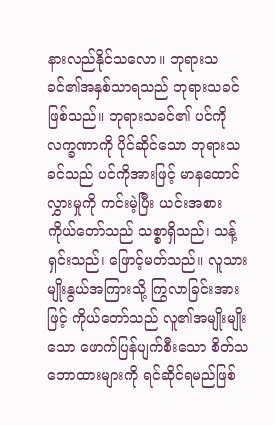နားလည်နိုင်သလော။ ဘုရားသခင်၏အနှစ်သာရသည် ဘုရားသခင် ဖြစ်သည်။ ဘုရားသခင်၏ ပင်ကိုလက္ခဏာကို ပိုင်ဆိုင်သော ဘုရားသခင်သည် ပင်ကိုအားဖြင့် မာနထောင်လွှားမှုကို ကင်းမဲ့ပြီး ယင်းအစား ကိုယ်တော်သည် သစ္စာရှိသည်၊ သန့်ရှင်းသည်၊ ဖြောင့်မတ်သည်။ လူသားမျိုးနွယ်အကြားသို့ ကြွလာခြင်းအားဖြင့် ကိုယ်တော်သည် လူ၏အမျိုးမျိုးသော ဖောက်ပြန်ပျက်စီးသော စိတ်သဘောထားများကို ရင်ဆိုင်ရမည်ဖြစ်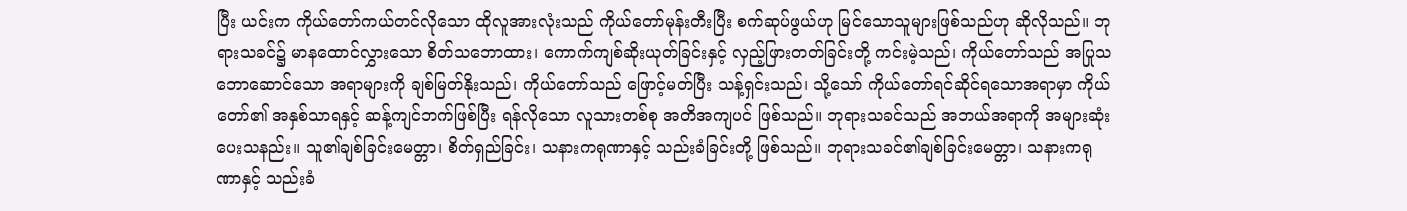ပြီး ယင်းက ကိုယ်တော်ကယ်တင်လိုသော ထိုလူအားလုံးသည် ကိုယ်တော်မုန်းတီးပြီး စက်ဆုပ်ဖွယ်ဟု မြင်သောသူများဖြစ်သည်ဟု ဆိုလိုသည်။ ဘုရားသခင်၌ မာနထောင်လွှားသော စိတ်သဘောထား၊ ကောက်ကျစ်ဆိုးယုတ်ခြင်းနှင့် လှည့်ဖြားတတ်ခြင်းတို့ ကင်းမဲ့သည်၊ ကိုယ်တော်သည် အပြုသဘောဆောင်သော အရာများကို ချစ်မြတ်နိုးသည်၊ ကိုယ်တော်သည် ဖြောင့်မတ်ပြီး သန့်ရှင်းသည်၊ သို့သော် ကိုယ်တော်ရင်ဆိုင်ရသောအရာမှာ ကိုယ်တော်၏ အနှစ်သာရနှင့် ဆန့်ကျင်ဘက်ဖြစ်ပြီး ရန်လိုသော လူသားတစ်စု အတိအကျပင် ဖြစ်သည်။ ဘုရားသခင်သည် အဘယ်အရာကို အများဆုံး ပေးသနည်း။ သူ၏ချစ်ခြင်းမေတ္တာ၊ စိတ်ရှည်ခြင်း၊ သနားကရုဏာနှင့် သည်းခံခြင်းတို့ ဖြစ်သည်။ ဘုရားသခင်၏ချစ်ခြင်းမေတ္တာ၊ သနားကရုဏာနှင့် သည်းခံ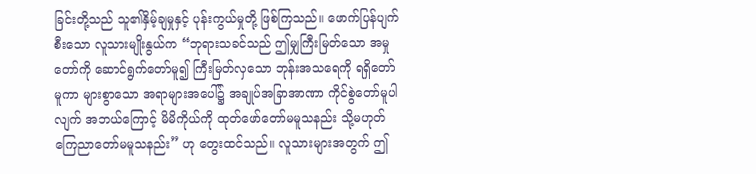ခြင်းတို့သည် သူ၏နှိမ့်ချမှုနှင့် ပုန်းကွယ်မှုတို့ ဖြစ်ကြသည်။ ဖောက်ပြန်ပျက်စီးသော လူသားမျိုးနွယ်က “ဘုရားသခင်သည် ဤမျှကြီးမြတ်သော အမှုတော်ကို ဆောင်ရွက်တော်မူ၍ ကြီးမြတ်လှသော ဘုန်းအသရေကို ရရှိတော်မူကာ များစွာသော အရာများအပေါ်၌ အချုပ်အခြာအာဏာ ကိုင်စွဲတော်မူပါလျက် အဘယ်ကြောင့် မိမိကိုယ်ကို ထုတ်ဖော်တော်မမူသနည်း သို့မဟုတ် ကြေညာတော်မမူသနည်း” ဟု တွေးထင်သည်။ လူသားများအတွက် ဤ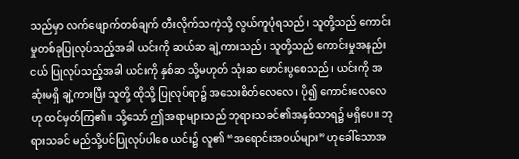သည်မှာ လက်ဖျောက်တစ်ချက် တီးလိုက်သကဲ့သို့ လွယ်ကူပုံရသည်၊ သူတို့သည် ကောင်းမှုတစ်ခုပြုလုပ်သည့်အခါ ယင်းကို ဆယ်ဆ ချဲ့ကားသည်၊ သူတို့သည် ကောင်းမှုအနည်းငယ် ပြုလုပ်သည့်အခါ ယင်းကို နှစ်ဆ သို့မဟုတ် သုံးဆ ဖောင်းပွစေသည်၊ ယင်းကို အဆုံးမရှိ ချဲ့ကားပြီး သူတို့ ထိုသို့ ပြုလုပ်ရာ၌ အသေးစိတ်လေလေ၊ ပို၍ ကောင်းလေလေဟု ထင်မှတ်ကြ၏။ သို့သော် ဤအရာများသည် ဘုရားသခင်၏အနှစ်သာရ၌ မရှိပေ။ ဘုရားသခင် မည်သို့ပင်ပြုလုပ်ပါစေ ယင်း၌ လူ၏ “အရောင်းအဝယ်များ” ဟုခေါ်သောအ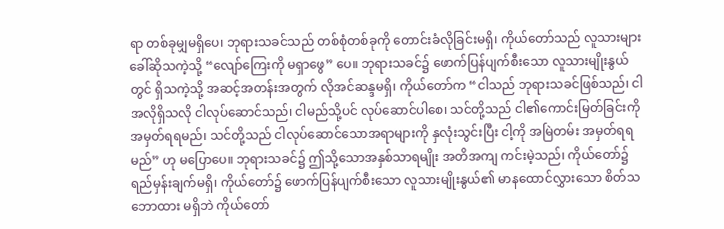ရာ တစ်ခုမျှမရှိပေ၊ ဘုရားသခင်သည် တစ်စုံတစ်ခုကို တောင်းခံလိုခြင်းမရှိ၊ ကိုယ်တော်သည် လူသားများခေါ်ဆိုသကဲ့သို့ “လျော်ကြေးကို မရှာဖွေ” ပေ။ ဘုရားသခင်၌ ဖောက်ပြန်ပျက်စီးသော လူသားမျိုးနွယ်တွင် ရှိသကဲ့သို့ အဆင့်အတန်းအတွက် လိုအင်ဆန္ဒမရှိ၊ ကိုယ်တော်က “ငါသည် ဘုရားသခင်ဖြစ်သည်၊ ငါအလိုရှိသလို ငါလုပ်ဆောင်သည်၊ ငါမည်သို့ပင် လုပ်ဆောင်ပါစေ၊ သင်တို့သည် ငါ၏ကောင်းမြတ်ခြင်းကို အမှတ်ရရမည်၊ သင်တို့သည် ငါလုပ်ဆောင်သောအရာများကို နှလုံးသွင်းပြီး ငါ့ကို အမြဲတမ်း အမှတ်ရရမည်” ဟု မပြောပေ။ ဘုရားသခင်၌ ဤသို့သောအနှစ်သာရမျိုး အတိအကျ ကင်းမဲ့သည်၊ ကိုယ်တော်၌ ရည်မှန်းချက်မရှိ၊ ကိုယ်တော်၌ ဖောက်ပြန်ပျက်စီးသော လူသားမျိုးနွယ်၏ မာနထောင်လွှားသော စိတ်သဘောထား မရှိဘဲ ကိုယ်တော်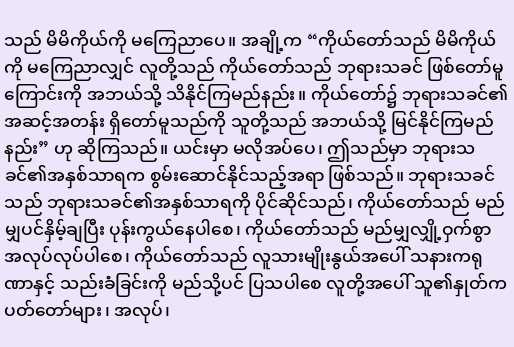သည် မိမိကိုယ်ကို မကြေညာပေ။ အချို့က “ကိုယ်တော်သည် မိမိကိုယ်ကို မကြေညာလျှင် လူတို့သည် ကိုယ်တော်သည် ဘုရားသခင် ဖြစ်တော်မူကြောင်းကို အဘယ်သို့ သိနိုင်ကြမည်နည်း။ ကိုယ်တော်၌ ဘုရားသခင်၏ အဆင့်အတန်း ရှိတော်မူသည်ကို သူတို့သည် အဘယ်သို့ မြင်နိုင်ကြမည်နည်း” ဟု ဆိုကြသည်။ ယင်းမှာ မလိုအပ်ပေ၊ ဤသည်မှာ ဘုရားသခင်၏အနှစ်သာရက စွမ်းဆောင်နိုင်သည့်အရာ ဖြစ်သည်။ ဘုရားသခင်သည် ဘုရားသခင်၏အနှစ်သာရကို ပိုင်ဆိုင်သည်၊ ကိုယ်တော်သည် မည်မျှပင်နှိမ့်ချပြီး ပုန်းကွယ်နေပါစေ၊ ကိုယ်တော်သည် မည်မျှလျှို့ဝှက်စွာ အလုပ်လုပ်ပါစေ၊ ကိုယ်တော်သည် လူသားမျိုးနွယ်အပေါ် သနားကရုဏာနှင့် သည်းခံခြင်းကို မည်သို့ပင် ပြသပါစေ လူတို့အပေါ် သူ၏နှုတ်ကပတ်တော်များ၊ အလုပ်၊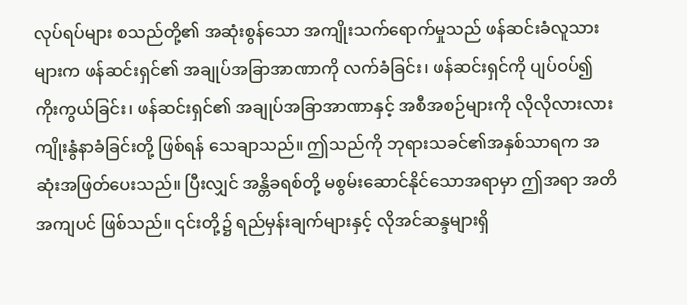လုပ်ရပ်များ စသည်တို့၏ အဆုံးစွန်သော အကျိုးသက်ရောက်မှုသည် ဖန်ဆင်းခံလူသားများက ဖန်ဆင်းရှင်၏ အချုပ်အခြာအာဏာကို လက်ခံခြင်း၊ ဖန်ဆင်းရှင်ကို ပျပ်ဝပ်၍ ကိုးကွယ်ခြင်း၊ ဖန်ဆင်းရှင်၏ အချုပ်အခြာအာဏာနှင့် အစီအစဉ်များကို လိုလိုလားလား ကျိုးနွံနာခံခြင်းတို့ ဖြစ်ရန် သေချာသည်။ ဤသည်ကို ဘုရားသခင်၏အနှစ်သာရက အဆုံးအဖြတ်ပေးသည်။ ပြီးလျှင် အန္တိခရစ်တို့ မစွမ်းဆောင်နိုင်သောအရာမှာ ဤအရာ အတိအကျပင် ဖြစ်သည်။ ၎င်းတို့၌ ရည်မှန်းချက်များနှင့် လိုအင်ဆန္ဒများရှိ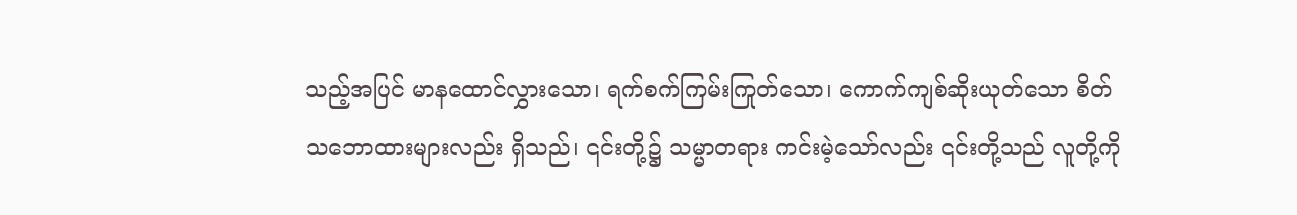သည့်အပြင် မာနထောင်လွှားသော၊ ရက်စက်ကြမ်းကြုတ်သော၊ ကောက်ကျစ်ဆိုးယုတ်သော စိတ်သဘောထားများလည်း ရှိသည်၊ ၎င်းတို့၌ သမ္မာတရား ကင်းမဲ့သော်လည်း ၎င်းတို့သည် လူတို့ကို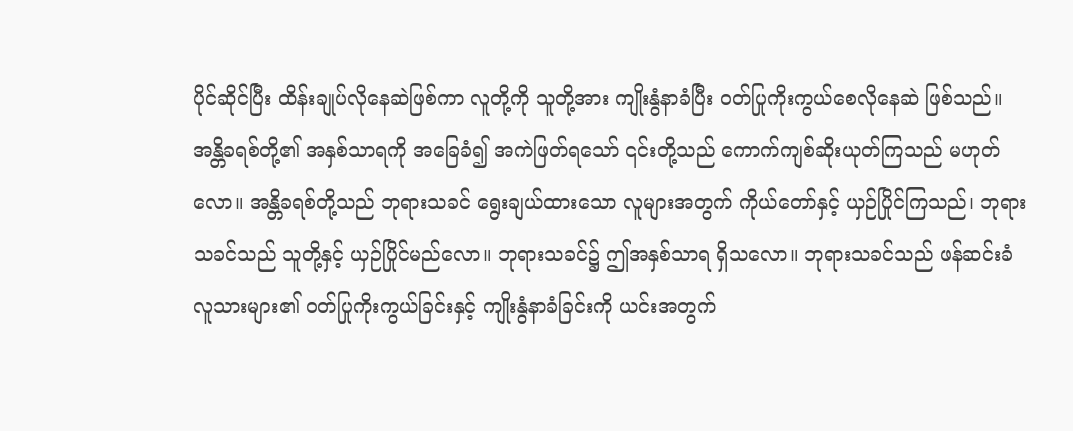ပိုင်ဆိုင်ပြီး ထိန်းချုပ်လိုနေဆဲဖြစ်ကာ လူတို့ကို သူတို့အား ကျိုးနွံနာခံပြီး ဝတ်ပြုကိုးကွယ်စေလိုနေဆဲ ဖြစ်သည်။ အန္တိခရစ်တို့၏ အနှစ်သာရကို အခြေခံ၍ အကဲဖြတ်ရသော် ၎င်းတို့သည် ကောက်ကျစ်ဆိုးယုတ်ကြသည် မဟုတ်လော။ အန္တိခရစ်တို့သည် ဘုရားသခင် ရွေးချယ်ထားသော လူများအတွက် ကိုယ်တော်နှင့် ယှဉ်ပြိုင်ကြသည်၊ ဘုရားသခင်သည် သူတို့နှင့် ယှဉ်ပြိုင်မည်လော။ ဘုရားသခင်၌ ဤအနှစ်သာရ ရှိသလော။ ဘုရားသခင်သည် ဖန်ဆင်းခံလူသားများ၏ ဝတ်ပြုကိုးကွယ်ခြင်းနှင့် ကျိုးနွံနာခံခြင်းကို ယင်းအတွက်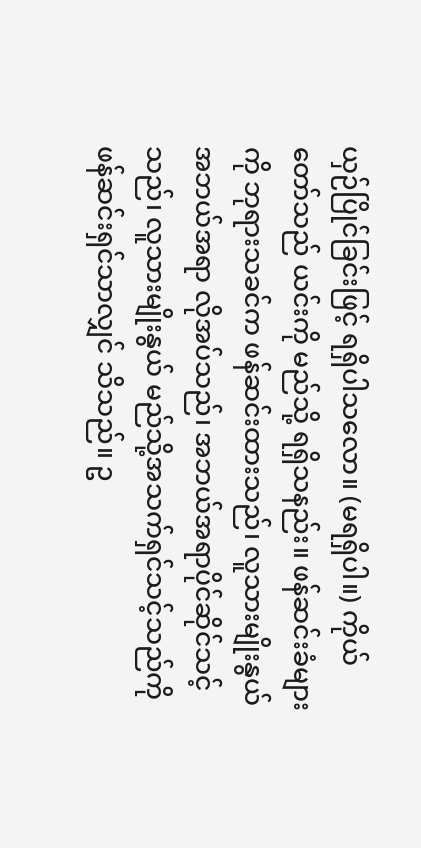ယှဉ်ပြိုင်ခြင်းဖြင့် ရရှိပါသလော။ (မရရှိပါ။) ကိုယ်တော်သည် ယင်းကို မည်သို့ ရရှိသနည်း။ ဖန်ဆင်းခံများကို ဘုရားသခင်က ဖန်ဆင်းထားသည်၊ လူသားမျိုးနွယ် အဘယ်အရာ လိုအပ်သည်၊ အဘယ်အရာပိုင်ဆိုင်သင့်သည်၊ လူသားမျိုးနွယ် မည်သို့အသက်ရှင်သင့်သည်ကို ဖန်ဆင်းရှင်သာလျှင် သိသည်။ ဥ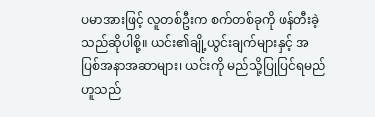ပမာအားဖြင့် လူတစ်ဦးက စက်တစ်ခုကို ဖန်တီးခဲ့သည်ဆိုပါစို့။ ယင်း၏ချို့ယွင်းချက်များနှင့် အပြစ်အနာအဆာများ၊ ယင်းကို မည်သို့ပြုပြင်ရမည် ဟူသည်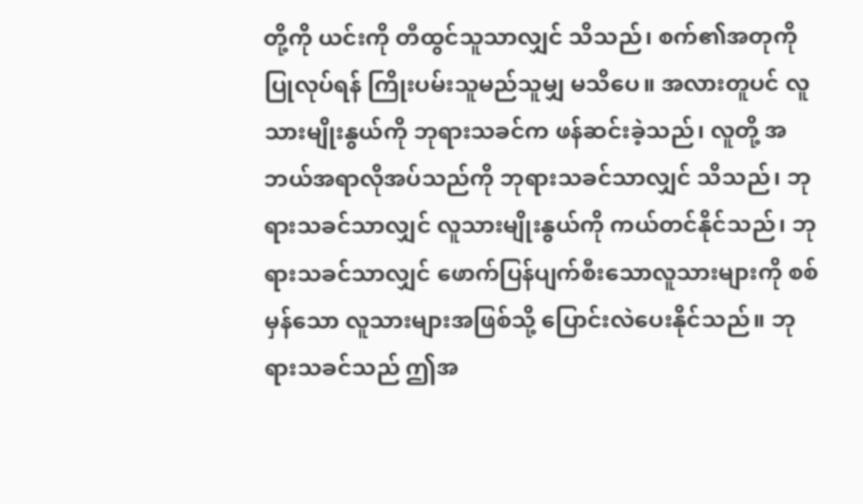တို့ကို ယင်းကို တီထွင်သူသာလျှင် သိသည်၊ စက်၏အတုကို ပြုလုပ်ရန် ကြိုးပမ်းသူမည်သူမျှ မသိပေ။ အလားတူပင် လူသားမျိုးနွယ်ကို ဘုရားသခင်က ဖန်ဆင်းခဲ့သည်၊ လူတို့ အဘယ်အရာလိုအပ်သည်ကို ဘုရားသခင်သာလျှင် သိသည်၊ ဘုရားသခင်သာလျှင် လူသားမျိုးနွယ်ကို ကယ်တင်နိုင်သည်၊ ဘုရားသခင်သာလျှင် ဖောက်ပြန်ပျက်စီးသောလူသားများကို စစ်မှန်သော လူသားများအဖြစ်သို့ ပြောင်းလဲပေးနိုင်သည်။ ဘုရားသခင်သည် ဤအ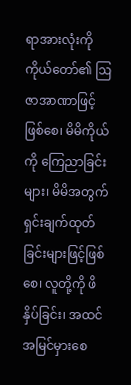ရာအားလုံးကို ကိုယ်တော်၏ ဩဇာအာဏာဖြင့်ဖြစ်စေ၊ မိမိကိုယ်ကို ကြေညာခြင်းများ၊ မိမိအတွက် ရှင်းချက်ထုတ်ခြင်းများဖြင့်ဖြစ်စေ၊ လူတို့ကို ဖိနှိပ်ခြင်း၊ အထင်အမြင်မှားစေ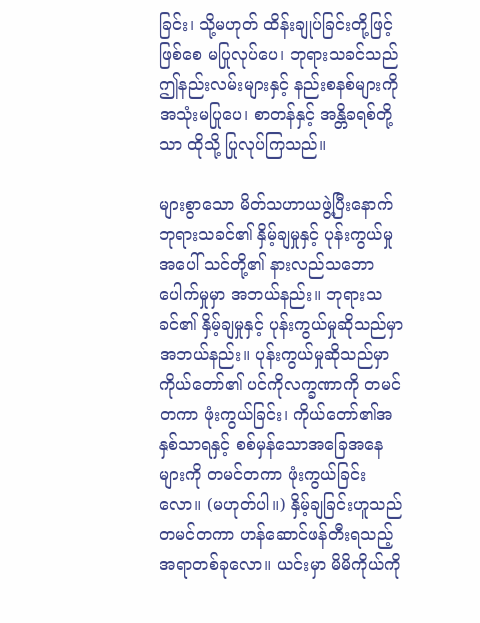ခြင်း၊ သို့မဟုတ် ထိန်းချုပ်ခြင်းတို့ဖြင့်ဖြစ်စေ မပြုလုပ်ပေ၊ ဘုရားသခင်သည် ဤနည်းလမ်းများနှင့် နည်းစနစ်များကို အသုံးမပြုပေ၊ စာတန်နှင့် အန္တိခရစ်တို့သာ ထိုသို့ ပြုလုပ်ကြသည်။

များစွာသော မိတ်သဟာယဖွဲ့ပြီးနောက် ဘုရားသခင်၏ နှိမ့်ချမှုနှင့် ပုန်းကွယ်မှုအပေါ် သင်တို့၏ နားလည်သဘောပေါက်မှုမှာ အဘယ်နည်း။ ဘုရားသခင်၏ နှိမ့်ချမှုနှင့် ပုန်းကွယ်မှုဆိုသည်မှာ အဘယ်နည်း။ ပုန်းကွယ်မှုဆိုသည်မှာ ကိုယ်တော်၏ ပင်ကိုလက္ခဏာကို တမင်တကာ ဖုံးကွယ်ခြင်း၊ ကိုယ်တော်၏အနှစ်သာရနှင့် စစ်မှန်သောအခြေအနေများကို တမင်တကာ ဖုံးကွယ်ခြင်းလော။ (မဟုတ်ပါ။) နှိမ့်ချခြင်းဟူသည် တမင်တကာ ဟန်ဆောင်ဖန်တီးရသည့် အရာတစ်ခုလော။ ယင်းမှာ မိမိကိုယ်ကို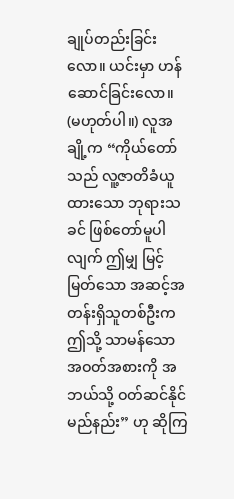ချုပ်တည်းခြင်းလော။ ယင်းမှာ ဟန်ဆောင်ခြင်းလော။ (မဟုတ်ပါ။) လူအချို့က “ကိုယ်တော်သည် လူ့ဇာတိခံယူထားသော ဘုရားသခင် ဖြစ်တော်မူပါလျက် ဤမျှ မြင့်မြတ်သော အဆင့်အတန်းရှိသူတစ်ဦးက ဤသို့ သာမန်သောအဝတ်အစားကို အဘယ်သို့ ဝတ်ဆင်နိုင်မည်နည်း” ဟု ဆိုကြ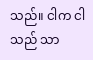သည်။ ငါက ငါသည် သာ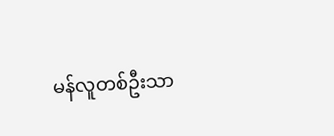မန်လူတစ်ဦးသာ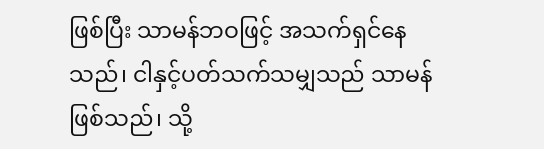ဖြစ်ပြီး သာမန်ဘဝဖြင့် အသက်ရှင်နေသည်၊ ငါနှင့်ပတ်သက်သမျှသည် သာမန်ဖြစ်သည်၊ သို့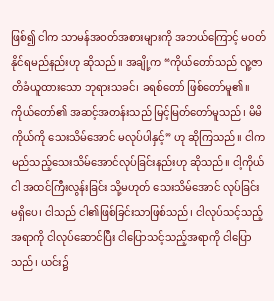ဖြစ်၍ ငါက သာမန်အဝတ်အစားများကို အဘယ်ကြောင့် မဝတ်နိုင်ရမည်နည်းဟု ဆိုသည်။ အချို့က “ကိုယ်တော်သည် လူ့ဇာတိခံယူထားသော ဘုရားသခင်၊ ခရစ်တော် ဖြစ်တော်မူ၏။ ကိုယ်တော်၏ အဆင့်အတန်းသည် မြင့်မြတ်တော်မူသည်၊ မိမိကိုယ်ကို သေးသိမ်အောင် မလုပ်ပါနှင့်” ဟု ဆိုကြသည်။ ငါက မည်သည့်သေးသိမ်အောင်လုပ်ခြင်းနည်းဟု ဆိုသည်။ ငါ့ကိုယ်ငါ အထင်ကြီးလွန်းခြင်း သို့မဟုတ် သေးသိမ်အောင် လုပ်ခြင်း မရှိပေ၊ ငါသည် ငါ၏ဖြစ်ခြင်းသာဖြစ်သည်၊ ငါလုပ်သင့်သည့်အရာကို ငါလုပ်ဆောင်ပြီး ငါပြောသင့်သည့်အရာကို ငါပြောသည်၊ ယင်း၌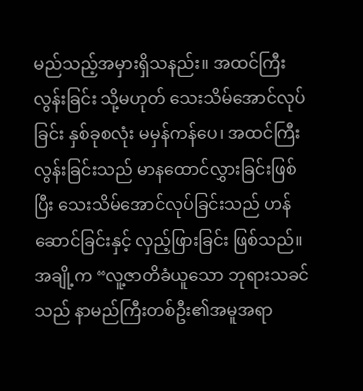မည်သည့်အမှားရှိသနည်း။ အထင်ကြီးလွန်းခြင်း သို့မဟုတ် သေးသိမ်အောင်လုပ်ခြင်း နှစ်ခုစလုံး မမှန်ကန်ပေ၊ အထင်ကြီးလွန်းခြင်းသည် မာနထောင်လွှားခြင်းဖြစ်ပြီး သေးသိမ်အောင်လုပ်ခြင်းသည် ဟန်ဆောင်ခြင်းနှင့် လှည့်ဖြားခြင်း ဖြစ်သည်။ အချို့က “လူ့ဇာတိခံယူသော ဘုရားသခင်သည် နာမည်ကြီးတစ်ဦး၏အမူအရာ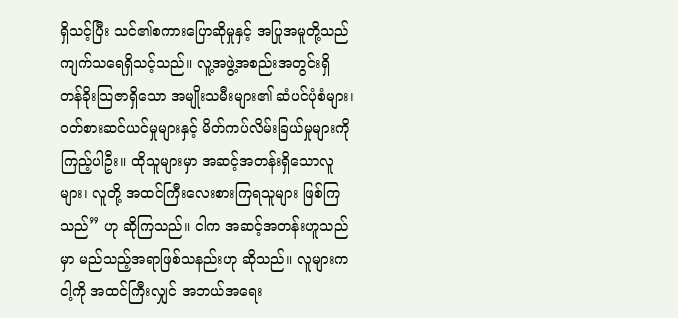ရှိသင့်ပြီး သင်၏စကားပြောဆိုမှုနှင့် အပြုအမူတို့သည် ကျက်သရေရှိသင့်သည်။ လူ့အဖွဲ့အစည်းအတွင်းရှိ တန်ခိုးသြဇာရှိသော အမျိုးသမီးများ၏ ဆံပင်ပုံစံများ၊ ဝတ်စားဆင်ယင်မှုများနှင့် မိတ်ကပ်လိမ်းခြယ်မှုများကို ကြည့်ပါဦး။ ထိုသူများမှာ အဆင့်အတန်းရှိသောလူများ၊ လူတို့ အထင်ကြီးလေးစားကြရသူများ ဖြစ်ကြသည်” ဟု ဆိုကြသည်။ ငါက အဆင့်အတန်းဟူသည်မှာ မည်သည့်အရာဖြစ်သနည်းဟု ဆိုသည်။ လူများက ငါ့ကို အထင်ကြီးလျှင် အဘယ်အရေး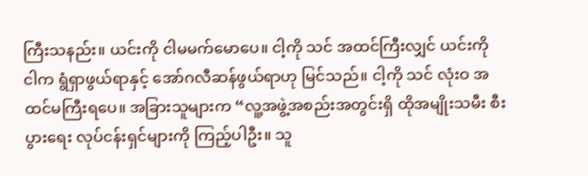ကြီးသနည်း။ ယင်းကို ငါမမက်မောပေ။ ငါ့ကို သင် အထင်ကြီးလျှင် ယင်းကို ငါက ရွံရှာဖွယ်ရာနှင့် အော်ဂလီဆန်ဖွယ်ရာဟု မြင်သည်။ ငါ့ကို သင် လုံးဝ အထင်မကြီးရပေ။ အခြားသူများက “လူ့အဖွဲ့အစည်းအတွင်းရှိ ထိုအမျိုးသမီး စီးပွားရေး လုပ်ငန်းရှင်များကို ကြည့်ပါဦး။ သူ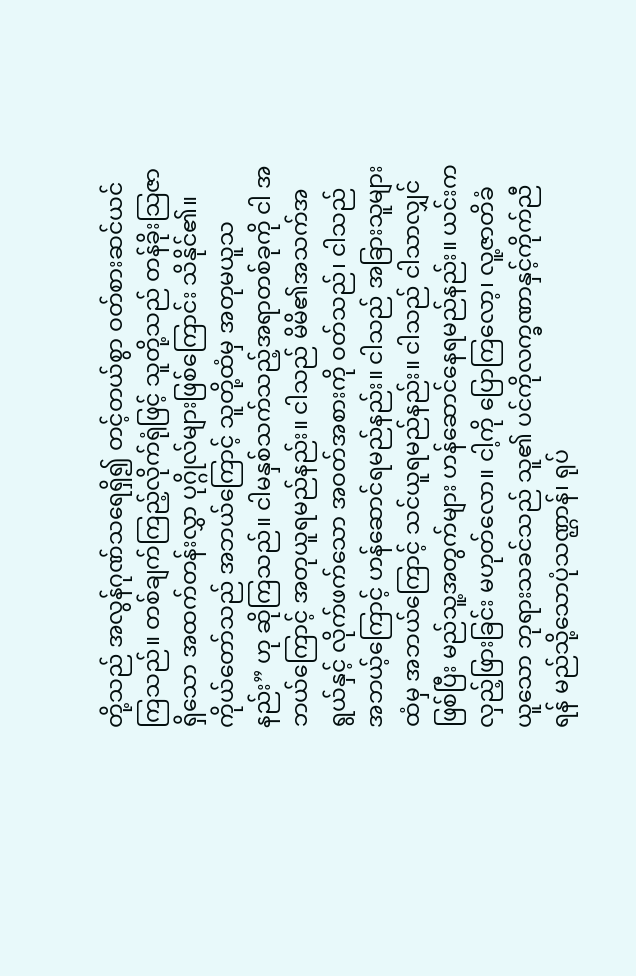တို့သည် အလွန်ဂုဏ်သရေရှိ၍ တင့်တယ်စွာ ဝတ်စားဆင်ယင်ကြသည်။ တစ်ချက်ကြည့်လိုက်ရုံဖြင့် သူတို့သည် တန်ခိုးသြဇာရှိသော အထက်တန်းလွှာ ပုဂ္ဂိုလ်များဖြစ်ကြောင်း သိနိုင်၏။ ကိုယ်တော်သည် အဘယ်ကြောင့် သူတို့ထံမှ အတုမယူသနည်း” ဟု ဆိုကြသည်။ ငါမနှစ်သက်သည့်အရာတစ်ခုကို ငါ အဘယ်ကြောင့် အတုယူရမည်နည်း။ ငါသည် မိမိ၏အသက်အရွယ်နှင့် လိုက်ဖက်သော အဝတ်အစားကို ဝတ်သည်၊ ငါသည် အဘယ့်ကြောင့် ဟန်ဆောင်ရမည်နည်း။ ငါသည် အခြားသူများထံမှ အဘယ်ကြောင့် သင်ယူရမည်နည်း။ ငါသည် ငါသာလျှင်ဖြစ်ပြီး မည်သူ့အတွက်များ ဟန်ဆောင်နေရမည်နည်း။ ယင်းက လှည့်ဖြားခြင်း မဟုတ်လော။ ငါ့ကို ပြောကြလော့၊ လူ့ဇာတိခံယူသော ဘုရားသခင်သည် သူ၏ ပင်ကိုလက္ခဏာနှင့်ကိုက်ညီရန် မည်သို့သောပုံသဏ္ဌာန်၊ ရုပ်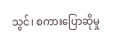သွင်၊ စကားပြောဆိုမှု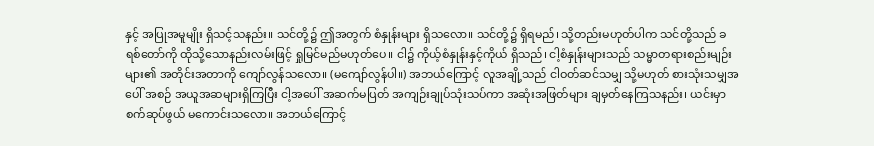နှင့် အပြုအမူမျိုး ရှိသင့်သနည်း။ သင်တို့၌ ဤအတွက် စံနှုန်းများ ရှိသလော။ သင်တို့၌ ရှိရမည်၊ သို့တည်းမဟုတ်ပါက သင်တို့သည် ခရစ်တော်ကို ထိုသို့သောနည်းလမ်းဖြင့် ရှုမြင်မည်မဟုတ်ပေ။ ငါ၌ ကိုယ့်စံနှုန်းနှင့်ကိုယ် ရှိသည်၊ ငါ့စံနှုန်းများသည် သမ္မာတရားစည်းမျဉ်းများ၏ အတိုင်းအတာကို ကျော်လွန်သလော။ (မကျော်လွန်ပါ။) အဘယ်ကြောင့် လူအချို့သည် ငါဝတ်ဆင်သမျှ သို့မဟုတ် စားသုံးသမျှအပေါ် အစဉ် အယူအဆများရှိကြပြီး ငါ့အပေါ် အဆက်မပြတ် အကျဉ်းချုပ်သုံးသပ်ကာ အဆုံးအဖြတ်များ ချမှတ်နေကြသနည်း၊ ယင်းမှာ စက်ဆုပ်ဖွယ် မကောင်းသလော။ အဘယ်ကြောင့်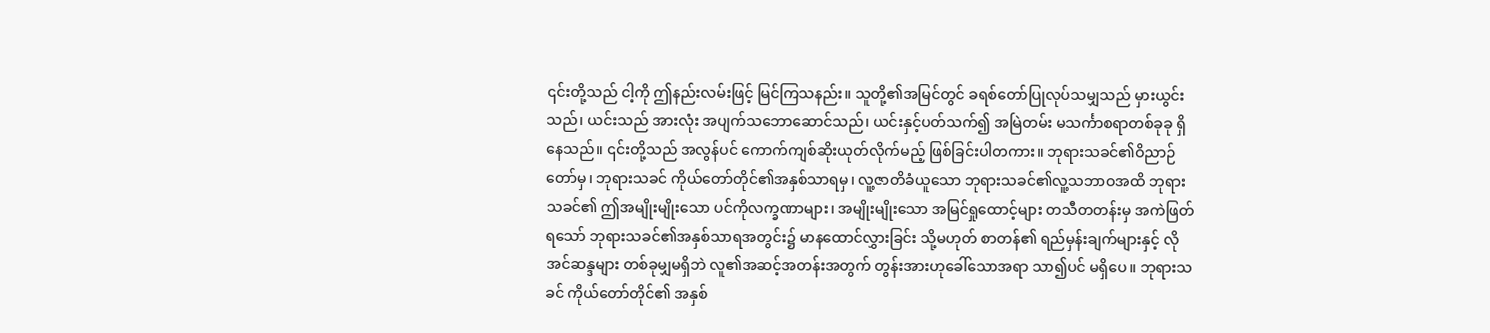၎င်းတို့သည် ငါ့ကို ဤနည်းလမ်းဖြင့် မြင်ကြသနည်း။ သူတို့၏အမြင်တွင် ခရစ်တော်ပြုလုပ်သမျှသည် မှားယွင်းသည်၊ ယင်းသည် အားလုံး အပျက်သဘောဆောင်သည်၊ ယင်းနှင့်ပတ်သက်၍ အမြဲတမ်း မသင်္ကာစရာတစ်ခုခု ရှိနေသည်။ ၎င်းတို့သည် အလွန်ပင် ကောက်ကျစ်ဆိုးယုတ်လိုက်မည့် ဖြစ်ခြင်းပါတကား။ ဘုရားသခင်၏ဝိညာဉ်တော်မှ၊ ဘုရားသခင် ကိုယ်တော်တိုင်၏အနှစ်သာရမှ၊ လူ့ဇာတိခံယူသော ဘုရားသခင်၏လူ့သဘာဝအထိ ဘုရားသခင်၏ ဤအမျိုးမျိုးသော ပင်ကိုလက္ခဏာများ၊ အမျိုးမျိုးသော အမြင်ရှုထောင့်များ တသီတတန်းမှ အကဲဖြတ်ရသော် ဘုရားသခင်၏အနှစ်သာရအတွင်း၌ မာနထောင်လွှားခြင်း သို့မဟုတ် စာတန်၏ ရည်မှန်းချက်များနှင့် လိုအင်ဆန္ဒများ တစ်ခုမျှမရှိဘဲ လူ၏အဆင့်အတန်းအတွက် တွန်းအားဟုခေါ်သောအရာ သာ၍ပင် မရှိပေ။ ဘုရားသခင် ကိုယ်တော်တိုင်၏ အနှစ်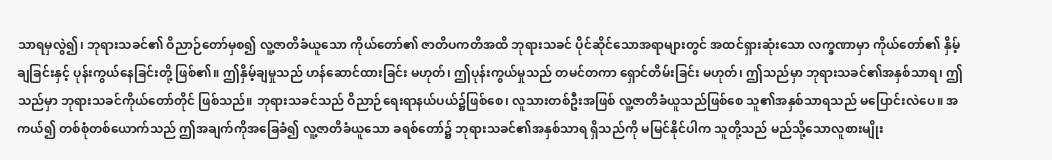သာရမှလွဲ၍၊ ဘုရားသခင်၏ ဝိညာဉ်တော်မှစ၍ လူ့ဇာတိခံယူသော ကိုယ်တော်၏ ဇာတိပကတိအထိ ဘုရားသခင် ပိုင်ဆိုင်သောအရာများတွင် အထင်ရှားဆုံးသော လက္ခဏာမှာ ကိုယ်တော်၏ နှိမ့်ချခြင်းနှင့် ပုန်းကွယ်နေခြင်းတို့ ဖြစ်၏။ ဤနှိမ့်ချမှုသည် ဟန်ဆောင်ထားခြင်း မဟုတ်၊ ဤပုန်းကွယ်မှုသည် တမင်တကာ ရှောင်တိမ်းခြင်း မဟုတ်၊ ဤသည်မှာ ဘုရားသခင်၏အနှစ်သာရ၊ ဤသည်မှာ ဘုရားသခင်ကိုယ်တော်တိုင် ဖြစ်သည်။ ဘုရားသခင်သည် ဝိညာဉ်ရေးရာနယ်ပယ်၌ဖြစ်စေ၊ လူသားတစ်ဦးအဖြစ် လူ့ဇာတိခံယူသည်ဖြစ်စေ သူ၏အနှစ်သာရသည် မပြောင်းလဲပေ။ အကယ်၍ တစ်စုံတစ်ယောက်သည် ဤအချက်ကိုအခြေခံ၍ လူ့ဇာတိခံယူသော ခရစ်တော်၌ ဘုရားသခင်၏အနှစ်သာရ ရှိသည်ကို မမြင်နိုင်ပါက သူတို့သည် မည်သို့သောလူစားမျိုး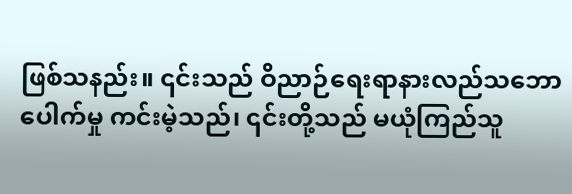ဖြစ်သနည်း။ ၎င်းသည် ဝိညာဉ်ရေးရာနားလည်သဘောပေါက်မှု ကင်းမဲ့သည်၊ ၎င်းတို့သည် မယုံကြည်သူ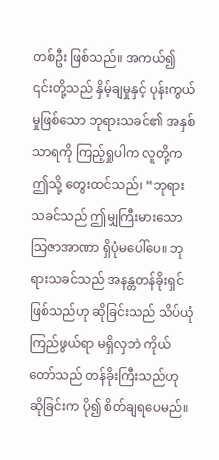တစ်ဦး ဖြစ်သည်။ အကယ်၍ ၎င်းတို့သည် နှိမ့်ချမှုနှင့် ပုန်းကွယ်မှုဖြစ်သော ဘုရားသခင်၏ အနှစ်သာရကို ကြည့်ရှုပါက လူတို့က ဤသို့ တွေးထင်သည်၊ “ဘုရားသခင်သည် ဤမျှကြီးမားသော သြဇာအာဏာ ရှိပုံမပေါ်ပေ။ ဘုရားသခင်သည် အနန္တတန်ခိုးရှင်ဖြစ်သည်ဟု ဆိုခြင်းသည် သိပ်ယုံကြည်ဖွယ်ရာ မရှိလှဘဲ ကိုယ်တော်သည် တန်ခိုးကြီးသည်ဟု ဆိုခြင်းက ပို၍ စိတ်ချရပေမည်။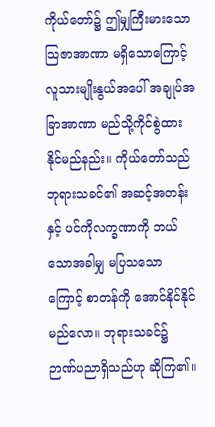ကိုယ်တော်၌ ဤမျှကြီးမားသော သြဇာအာဏာ မရှိသောကြောင့် လူသားမျိုးနွယ်အပေါ် အချုပ်အခြာအာဏာ မည်သို့ကိုင်စွဲထားနိုင်မည်နည်း။ ကိုယ်တော်သည် ဘုရားသခင်၏ အဆင့်အတန်းနှင့် ပင်ကိုလက္ခဏာကို ဘယ်သောအခါမျှ မပြသသောကြောင့် စာတန်ကို အောင်နိုင်နိုင်မည်လော။ ဘုရားသခင်၌ ဉာဏ်ပညာရှိသည်ဟု ဆိုကြ၏။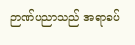ဉာဏ်ပညာသည် အရာခပ်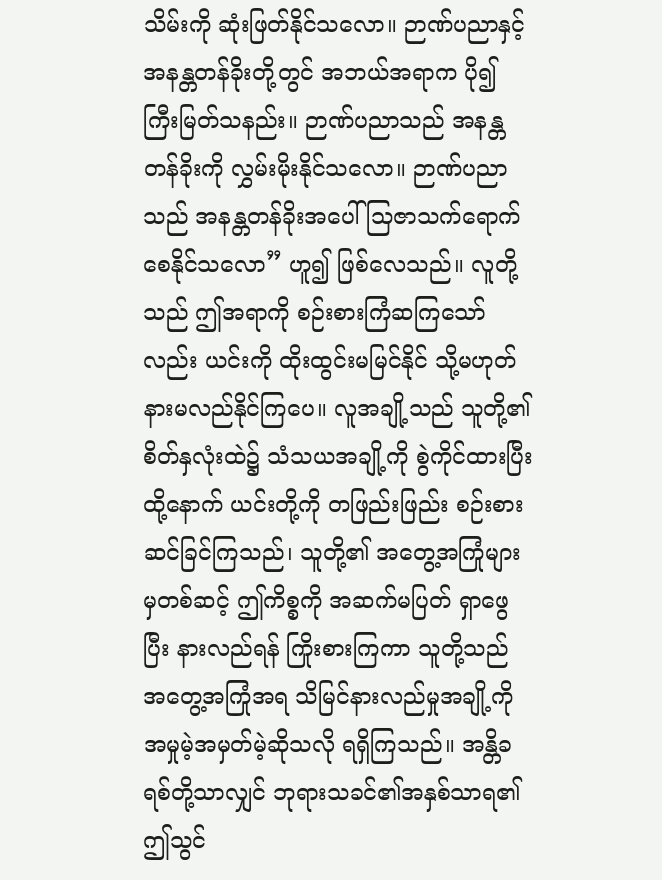သိမ်းကို ဆုံးဖြတ်နိုင်သလော။ ဉာဏ်ပညာနှင့် အနန္တတန်ခိုးတို့တွင် အဘယ်အရာက ပို၍ ကြီးမြတ်သနည်း။ ဉာဏ်ပညာသည် အနန္တတန်ခိုးကို လွှမ်းမိုးနိုင်သလော။ ဉာဏ်ပညာသည် အနန္တတန်ခိုးအပေါ် သြဇာသက်ရောက်စေနိုင်သလော” ဟူ၍ ဖြစ်လေသည်။ လူတို့သည် ဤအရာကို စဉ်းစားကြံဆကြသော်လည်း ယင်းကို ထိုးထွင်းမမြင်နိုင် သို့မဟုတ် နားမလည်နိုင်ကြပေ။ လူအချို့သည် သူတို့၏စိတ်နှလုံးထဲ၌ သံသယအချို့ကို စွဲကိုင်ထားပြီး ထို့နောက် ယင်းတို့ကို တဖြည်းဖြည်း စဉ်းစားဆင်ခြင်ကြသည်၊ သူတို့၏ အတွေ့အကြုံများမှတစ်ဆင့် ဤကိစ္စကို အဆက်မပြတ် ရှာဖွေပြီး နားလည်ရန် ကြိုးစားကြကာ သူတို့သည် အတွေ့အကြုံအရ သိမြင်နားလည်မှုအချို့ကို အမှုမဲ့အမှတ်မဲ့ဆိုသလို ရရှိကြသည်။ အန္တိခရစ်တို့သာလျှင် ဘုရားသခင်၏အနှစ်သာရ၏ ဤသွင်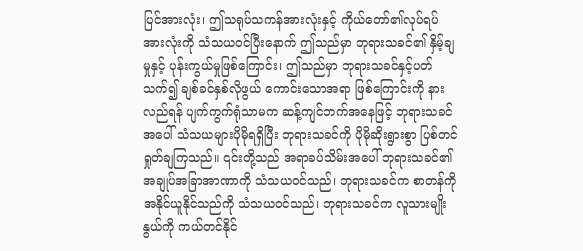ပြင်အားလုံး၊ ဤသရုပ်သကန်အားလုံးနှင့် ကိုယ်တော်၏လုပ်ရပ်အားလုံးကို သံသယဝင်ပြီးနောက် ဤသည်မှာ ဘုရားသခင်၏ နှိမ့်ချမှုနှင့် ပုန်းကွယ်မှုဖြစ်ကြောင်း၊ ဤသည်မှာ ဘုရားသခင်နှင့်ပတ်သက်၍ ချစ်ခင်နှစ်လိုဖွယ် ကောင်းသောအရာ ဖြစ်ကြောင်းကို နားလည်ရန် ပျက်ကွက်ရုံသာမက ဆန့်ကျင်ဘက်အနေဖြင့် ဘုရားသခင်အပေါ် သံသယများပိုမိုရရှိပြီး ဘုရားသခင်ကို ပိုမိုဆိုးရွားစွာ ပြစ်တင်ရှုတ်ချကြသည်။ ၎င်းတို့သည် အရာခပ်သိမ်းအပေါ် ဘုရားသခင်၏အချုပ်အခြာအာဏာကို သံသယဝင်သည်၊ ဘုရားသခင်က စာတန်ကို အနိုင်ယူနိုင်သည်ကို သံသယဝင်သည်၊ ဘုရားသခင်က လူသားမျိုးနွယ်ကို ကယ်တင်နိုင်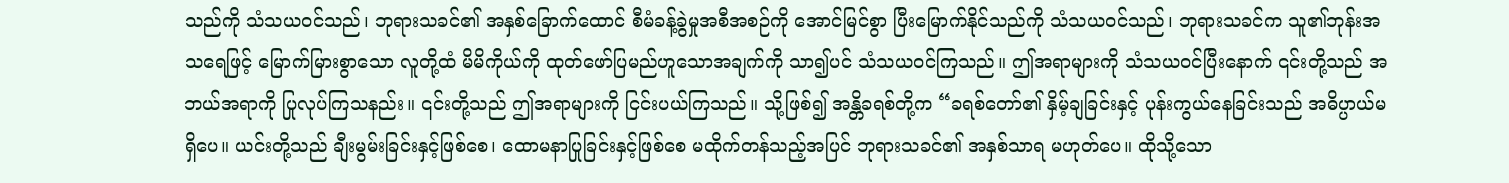သည်ကို သံသယဝင်သည်၊ ဘုရားသခင်၏ အနှစ်ခြောက်ထောင် စီမံခန့်ခွဲမှုအစီအစဉ်ကို အောင်မြင်စွာ ပြီးမြောက်နိုင်သည်ကို သံသယဝင်သည်၊ ဘုရားသခင်က သူ၏ဘုန်းအသရေဖြင့် မြောက်မြားစွာသော လူတို့ထံ မိမိကိုယ်ကို ထုတ်ဖော်ပြမည်ဟူသောအချက်ကို သာ၍ပင် သံသယဝင်ကြသည်။ ဤအရာများကို သံသယဝင်ပြီးနောက် ၎င်းတို့သည် အဘယ်အရာကို ပြုလုပ်ကြသနည်း။ ၎င်းတို့သည် ဤအရာများကို ငြင်းပယ်ကြသည်။ သို့ဖြစ်၍ အန္တိခရစ်တို့က “ခရစ်တော်၏ နှိမ့်ချခြင်းနှင့် ပုန်းကွယ်နေခြင်းသည် အဓိပ္ပာယ်မရှိပေ။ ယင်းတို့သည် ချီးမွမ်းခြင်းနှင့်ဖြစ်စေ၊ ထောမနာပြုခြင်းနှင့်ဖြစ်စေ မထိုက်တန်သည့်အပြင် ဘုရားသခင်၏ အနှစ်သာရ မဟုတ်ပေ။ ထိုသို့သော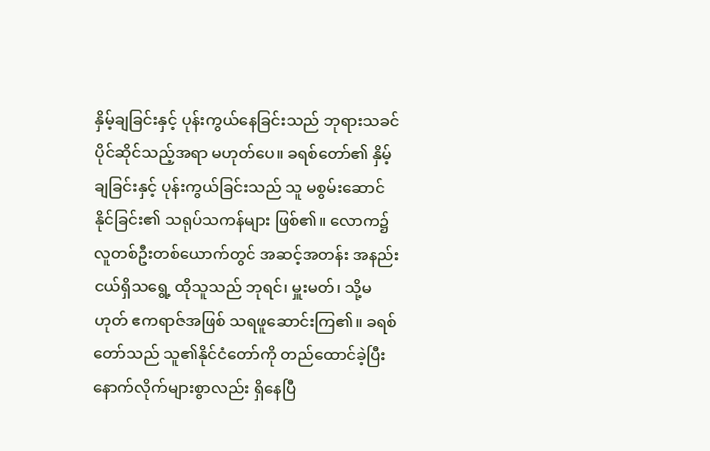နှိမ့်ချခြင်းနှင့် ပုန်းကွယ်နေခြင်းသည် ဘုရားသခင် ပိုင်ဆိုင်သည့်အရာ မဟုတ်ပေ။ ခရစ်တော်၏ နှိမ့်ချခြင်းနှင့် ပုန်းကွယ်ခြင်းသည် သူ မစွမ်းဆောင်နိုင်ခြင်း၏ သရုပ်သကန်များ ဖြစ်၏။ လောက၌ လူတစ်ဦးတစ်ယောက်တွင် အဆင့်အတန်း အနည်းငယ်ရှိသရွေ့ ထိုသူသည် ဘုရင်၊ မှူးမတ်၊ သို့မဟုတ် ဧကရာဇ်အဖြစ် သရဖူဆောင်းကြ၏။ ခရစ်တော်သည် သူ၏နိုင်ငံတော်ကို တည်ထောင်ခဲ့ပြီး နောက်လိုက်များစွာလည်း ရှိနေပြီ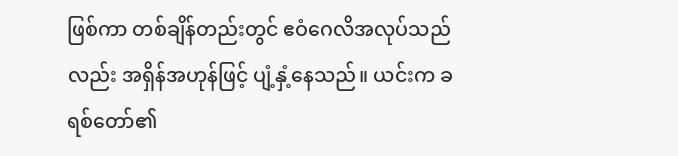ဖြစ်ကာ တစ်ချိန်တည်းတွင် ဧဝံဂေလိအလုပ်သည်လည်း အရှိန်အဟုန်ဖြင့် ပျံ့နှံ့နေသည်။ ယင်းက ခရစ်တော်၏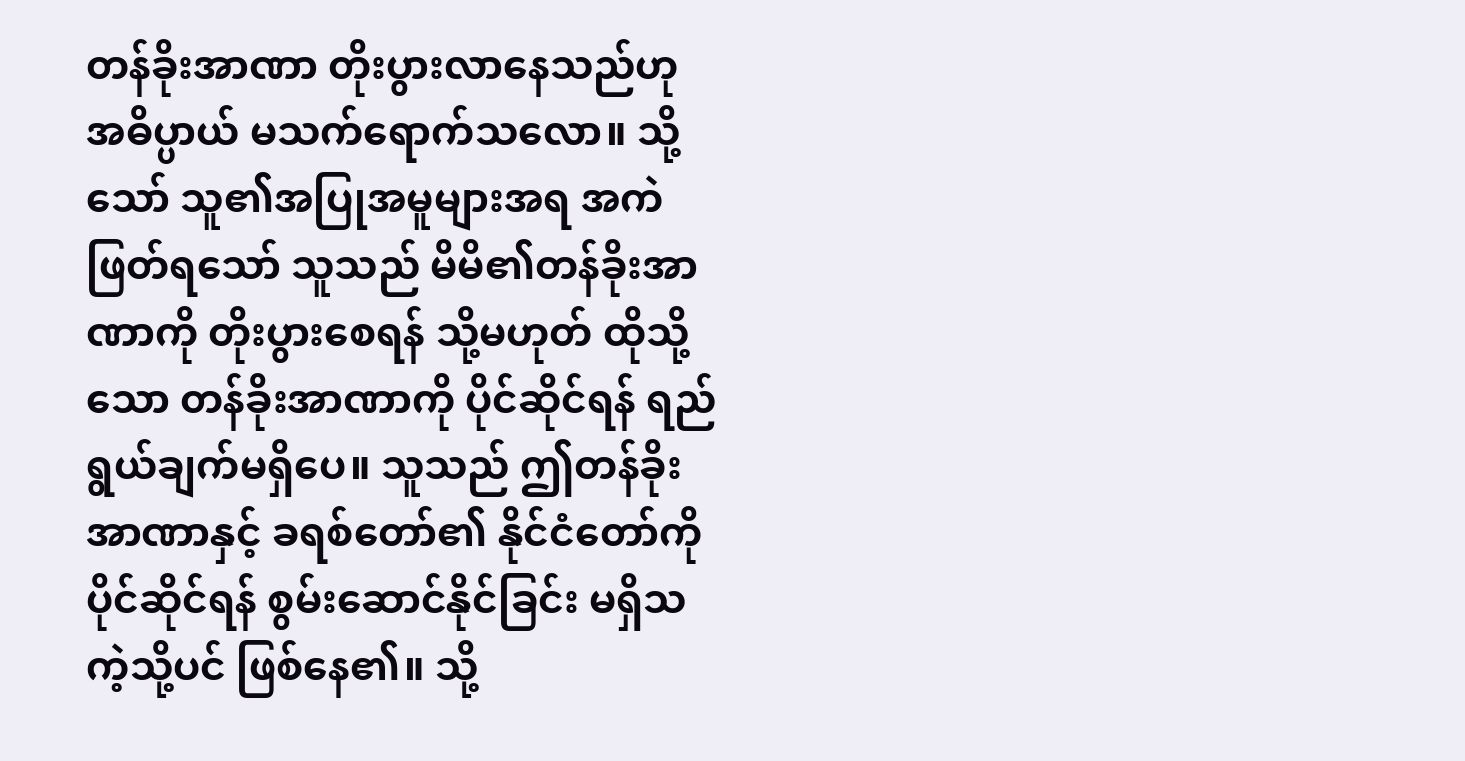တန်ခိုးအာဏာ တိုးပွားလာနေသည်ဟု အဓိပ္ပာယ် မသက်ရောက်သလော။ သို့သော် သူ၏အပြုအမူများအရ အကဲဖြတ်ရသော် သူသည် မိမိ၏တန်ခိုးအာဏာကို တိုးပွားစေရန် သို့မဟုတ် ထိုသို့သော တန်ခိုးအာဏာကို ပိုင်ဆိုင်ရန် ရည်ရွယ်ချက်မရှိပေ။ သူသည် ဤတန်ခိုးအာဏာနှင့် ခရစ်တော်၏ နိုင်ငံတော်ကို ပိုင်ဆိုင်ရန် စွမ်းဆောင်နိုင်ခြင်း မရှိသကဲ့သို့ပင် ဖြစ်နေ၏။ သို့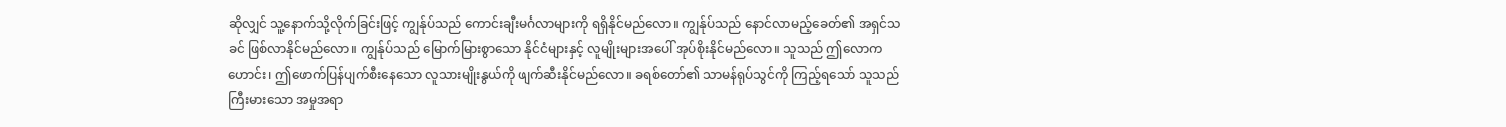ဆိုလျှင် သူ့နောက်သို့လိုက်ခြင်းဖြင့် ကျွန်ုပ်သည် ကောင်းချီးမင်္ဂလာများကို ရရှိနိုင်မည်လော။ ကျွန်ုပ်သည် နောင်လာမည့်ခေတ်၏ အရှင်သခင် ဖြစ်လာနိုင်မည်လော။ ကျွန်ုပ်သည် မြောက်မြားစွာသော နိုင်ငံများနှင့် လူမျိုးများအပေါ် အုပ်စိုးနိုင်မည်လော။ သူသည် ဤလောကဟောင်း၊ ဤဖောက်ပြန်ပျက်စီးနေသော လူသားမျိုးနွယ်ကို ဖျက်ဆီးနိုင်မည်လော။ ခရစ်တော်၏ သာမန်ရုပ်သွင်ကို ကြည့်ရသော် သူသည် ကြီးမားသော အမှုအရာ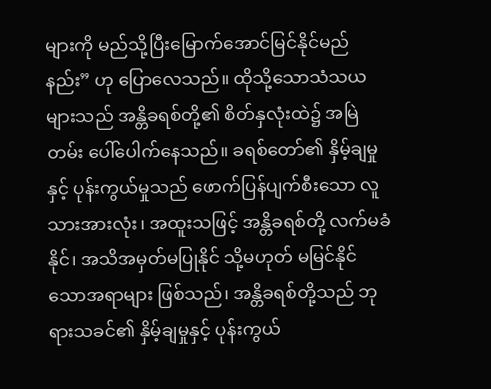များကို မည်သို့ပြီးမြောက်အောင်မြင်နိုင်မည်နည်း” ဟု ပြောလေသည်။ ထိုသို့သောသံသယများသည် အန္တိခရစ်တို့၏ စိတ်နှလုံးထဲ၌ အမြဲတမ်း ပေါ်ပေါက်နေသည်။ ခရစ်တော်၏ နှိမ့်ချမှုနှင့် ပုန်းကွယ်မှုသည် ဖောက်ပြန်ပျက်စီးသော လူသားအားလုံး၊ အထူးသဖြင့် အန္တိခရစ်တို့ လက်မခံနိုင်၊ အသိအမှတ်မပြုနိုင် သို့မဟုတ် မမြင်နိုင်သောအရာများ ဖြစ်သည်၊ အန္တိခရစ်တို့သည် ဘုရားသခင်၏ နှိမ့်ချမှုနှင့် ပုန်းကွယ်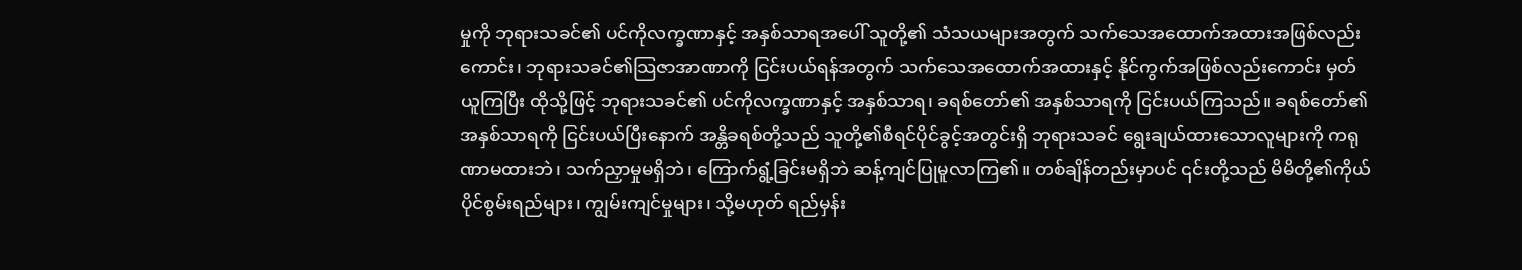မှုကို ဘုရားသခင်၏ ပင်ကိုလက္ခဏာနှင့် အနှစ်သာရအပေါ် သူတို့၏ သံသယများအတွက် သက်သေအထောက်အထားအဖြစ်လည်းကောင်း၊ ဘုရားသခင်၏သြဇာအာဏာကို ငြင်းပယ်ရန်အတွက် သက်သေအထောက်အထားနှင့် နိုင်ကွက်အဖြစ်လည်းကောင်း မှတ်ယူကြပြီး ထိုသို့ဖြင့် ဘုရားသခင်၏ ပင်ကိုလက္ခဏာနှင့် အနှစ်သာရ၊ ခရစ်တော်၏ အနှစ်သာရကို ငြင်းပယ်ကြသည်။ ခရစ်တော်၏ အနှစ်သာရကို ငြင်းပယ်ပြီးနောက် အန္တိခရစ်တို့သည် သူတို့၏စီရင်ပိုင်ခွင့်အတွင်းရှိ ဘုရားသခင် ရွေးချယ်ထားသောလူများကို ကရုဏာမထားဘဲ၊ သက်ညှာမှုမရှိဘဲ၊ ကြောက်ရွံ့ခြင်းမရှိဘဲ ဆန့်ကျင်ပြုမူလာကြ၏။ တစ်ချိန်တည်းမှာပင် ၎င်းတို့သည် မိမိတို့၏ကိုယ်ပိုင်စွမ်းရည်များ၊ ကျွမ်းကျင်မှုများ၊ သို့မဟုတ် ရည်မှန်း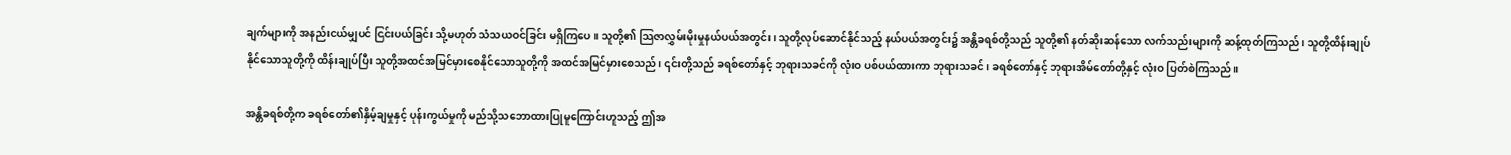ချက်များကို အနည်းငယ်မျှပင် ငြင်းပယ်ခြင်း သို့မဟုတ် သံသယဝင်ခြင်း မရှိကြပေ။ သူတို့၏ သြဇာလွှမ်းမိုးမှုနယ်ပယ်အတွင်း၊ သူတို့လုပ်ဆောင်နိုင်သည့် နယ်ပယ်အတွင်း၌ အန္တိခရစ်တို့သည် သူတို့၏ နတ်ဆိုးဆန်သော လက်သည်းများကို ဆန့်ထုတ်ကြသည်၊ သူတို့ထိန်းချုပ်နိုင်သောသူတို့ကို ထိန်းချုပ်ပြီး သူတို့အထင်အမြင်မှားစေနိုင်သောသူတို့ကို အထင်အမြင်မှားစေသည်၊ ၎င်းတို့သည် ခရစ်တော်နှင့် ဘုရားသခင်ကို လုံးဝ ပစ်ပယ်ထားကာ ဘုရားသခင်၊ ခရစ်တော်နှင့် ဘုရားအိမ်တော်တို့နှင့် လုံးဝ ပြတ်စဲကြသည်။

အန္တိခရစ်တို့က ခရစ်တော်၏နှိမ့်ချမှုနှင့် ပုန်းကွယ်မှုကို မည်သို့သဘောထားပြုမူကြောင်းဟူသည့် ဤအ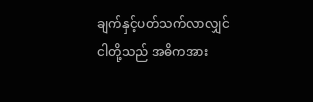ချက်နှင့်ပတ်သက်လာလျှင် ငါတို့သည် အဓိကအား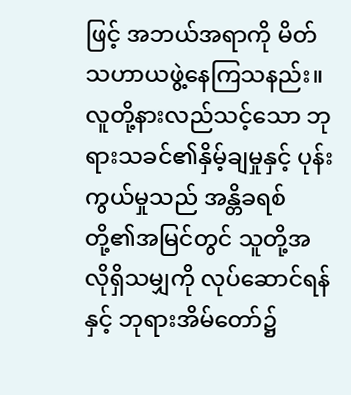ဖြင့် အဘယ်အရာကို မိတ်သဟာယဖွဲ့နေကြသနည်း။ လူတို့နားလည်သင့်သော ဘုရားသခင်၏နှိမ့်ချမှုနှင့် ပုန်းကွယ်မှုသည် အန္တိခရစ်တို့၏အမြင်တွင် သူတို့အလိုရှိသမျှကို လုပ်ဆောင်ရန်နှင့် ဘုရားအိမ်တော်၌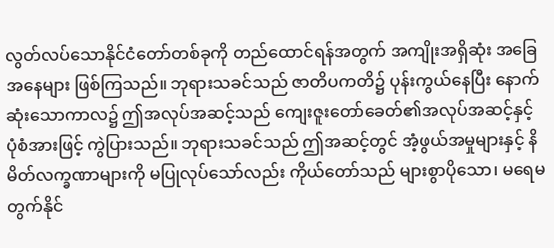လွတ်လပ်သောနိုင်ငံတော်တစ်ခုကို တည်ထောင်ရန်အတွက် အကျိုးအရှိဆုံး အခြေအနေများ ဖြစ်ကြသည်။ ဘုရားသခင်သည် ဇာတိပကတိ၌ ပုန်းကွယ်နေပြီး နောက်ဆုံးသောကာလ၌ ဤအလုပ်အဆင့်သည် ကျေးဇူးတော်ခေတ်၏အလုပ်အဆင့်နှင့် ပုံစံအားဖြင့် ကွဲပြားသည်။ ဘုရားသခင်သည် ဤအဆင့်တွင် အံ့ဖွယ်အမှုများနှင့် နိမိတ်လက္ခဏာများကို မပြုလုပ်သော်လည်း ကိုယ်တော်သည် များစွာပိုသော၊ မရေမတွက်နိုင်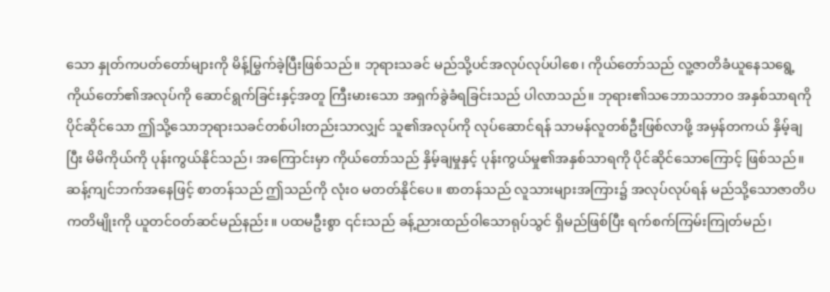သော နှုတ်ကပတ်တော်များကို မိန့်မြွက်ခဲ့ပြီးဖြစ်သည်။ ဘုရားသခင် မည်သို့ပင်အလုပ်လုပ်ပါစေ၊ ကိုယ်တော်သည် လူ့ဇာတိခံယူနေသရွေ့ ကိုယ်တော်၏အလုပ်ကို ဆောင်ရွက်ခြင်းနှင့်အတူ ကြီးမားသော အရှက်ခွဲခံရခြင်းသည် ပါလာသည်။ ဘုရား၏သဘောသဘာဝ အနှစ်သာရကို ပိုင်ဆိုင်သော ဤသို့သောဘုရားသခင်တစ်ပါးတည်းသာလျှင် သူ၏အလုပ်ကို လုပ်ဆောင်ရန် သာမန်လူတစ်ဦးဖြစ်လာဖို့ အမှန်တကယ် နှိမ့်ချပြီး မိမိကိုယ်ကို ပုန်းကွယ်နိုင်သည်၊ အကြောင်းမှာ ကိုယ်တော်သည် နှိမ့်ချမှုနှင့် ပုန်းကွယ်မှု၏အနှစ်သာရကို ပိုင်ဆိုင်သောကြောင့် ဖြစ်သည်။ ဆန့်ကျင်ဘက်အနေဖြင့် စာတန်သည် ဤသည်ကို လုံးဝ မတတ်နိုင်ပေ။ စာတန်သည် လူသားများအကြား၌ အလုပ်လုပ်ရန် မည်သို့သောဇာတိပကတိမျိုးကို ယူတင်ဝတ်ဆင်မည်နည်း။ ပထမဦးစွာ ၎င်းသည် ခန့်ညားထည်ဝါသောရုပ်သွင် ရှိမည်ဖြစ်ပြီး ရက်စက်ကြမ်းကြုတ်မည်၊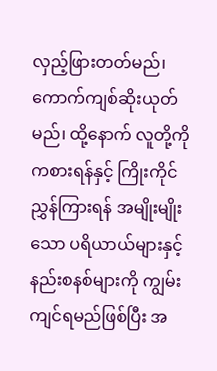လှည့်ဖြားတတ်မည်၊ ကောက်ကျစ်ဆိုးယုတ်မည်၊ ထို့နောက် လူတို့ကို ကစားရန်နှင့် ကြိုးကိုင်ညွှန်ကြားရန် အမျိုးမျိုးသော ပရိယာယ်များနှင့် နည်းစနစ်များကို ကျွမ်းကျင်ရမည်ဖြစ်ပြီး အ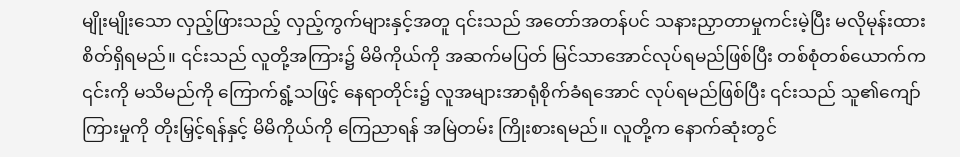မျိုးမျိုးသော လှည့်ဖြားသည့် လှည့်ကွက်များနှင့်အတူ ၎င်းသည် အတော်အတန်ပင် သနားညှာတာမှုကင်းမဲ့ပြီး မလိုမုန်းထားစိတ်ရှိရမည်။ ၎င်းသည် လူတို့အကြား၌ မိမိကိုယ်ကို အဆက်မပြတ် မြင်သာအောင်လုပ်ရမည်ဖြစ်ပြီး တစ်စုံတစ်ယောက်က ၎င်းကို မသိမည်ကို ကြောက်ရွံ့သဖြင့် နေရာတိုင်း၌ လူအများအာရုံစိုက်ခံရအောင် လုပ်ရမည်ဖြစ်ပြီး ၎င်းသည် သူ၏ကျော်ကြားမှုကို တိုးမြှင့်ရန်နှင့် မိမိကိုယ်ကို ကြေညာရန် အမြဲတမ်း ကြိုးစားရမည်။ လူတို့က နောက်ဆုံးတွင်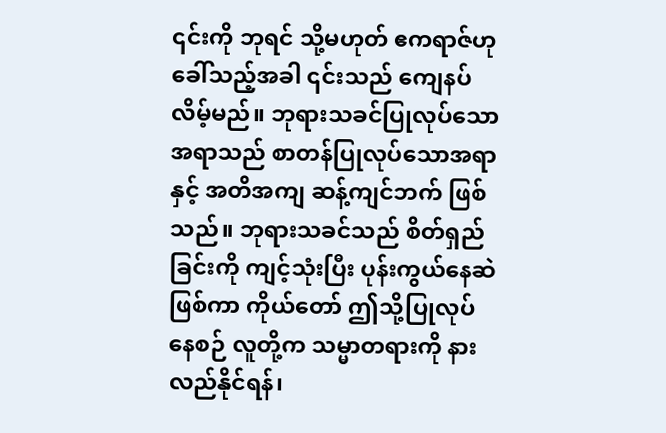၎င်းကို ဘုရင် သို့မဟုတ် ဧကရာဇ်ဟု ခေါ်သည့်အခါ ၎င်းသည် ကျေနပ်လိမ့်မည်။ ဘုရားသခင်ပြုလုပ်သောအရာသည် စာတန်ပြုလုပ်သောအရာနှင့် အတိအကျ ဆန့်ကျင်ဘက် ဖြစ်သည်။ ဘုရားသခင်သည် စိတ်ရှည်ခြင်းကို ကျင့်သုံးပြီး ပုန်းကွယ်နေဆဲဖြစ်ကာ ကိုယ်တော် ဤသို့ပြုလုပ်နေစဉ် လူတို့က သမ္မာတရားကို နားလည်နိုင်ရန်၊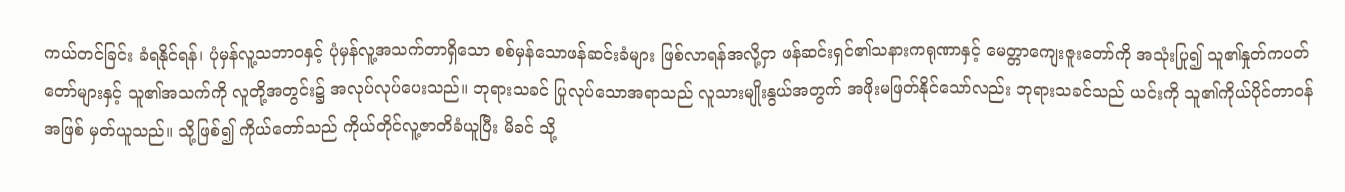ကယ်တင်ခြင်း ခံရနိုင်ရန်၊ ပုံမှန်လူ့သဘာဝနှင့် ပုံမှန်လူ့အသက်တာရှိသော စစ်မှန်သောဖန်ဆင်းခံများ ဖြစ်လာရန်အလို့ငှာ ဖန်ဆင်းရှင်၏သနားကရုဏာနှင့် မေတ္တာကျေးဇူးတော်ကို အသုံးပြု၍ သူ၏နှုတ်ကပတ်တော်များနှင့် သူ၏အသက်ကို လူတို့အတွင်း၌ အလုပ်လုပ်ပေးသည်။ ဘုရားသခင် ပြုလုပ်သောအရာသည် လူသားမျိုးနွယ်အတွက် အဖိုးမဖြတ်နိုင်သော်လည်း ဘုရားသခင်သည် ယင်းကို သူ၏ကိုယ်ပိုင်တာဝန်အဖြစ် မှတ်ယူသည်။ သို့ဖြစ်၍ ကိုယ်တော်သည် ကိုယ်တိုင်လူ့ဇာတိခံယူပြီး မိခင် သို့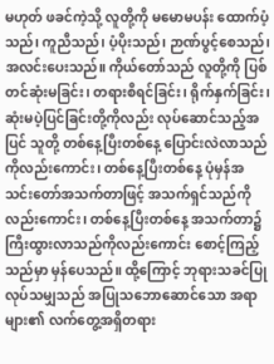မဟုတ် ဖခင်ကဲ့သို့ လူတို့ကို မမောမပန်း ထောက်ပံ့သည်၊ ကူညီသည်၊ ပံ့ပိုးသည်၊ ဉာဏ်ပွင့်စေသည်၊ အလင်းပေးသည်။ ကိုယ်တော်သည် လူတို့ကို ပြစ်တင်ဆုံးမခြင်း၊ တရားစီရင်ခြင်း၊ ရိုက်နှက်ခြင်း၊ ဆုံးမပဲ့ပြင်ခြင်းတို့ကိုလည်း လုပ်ဆောင်သည့်အပြင် သူတို့ တစ်နေ့ပြီးတစ်နေ့ ပြောင်းလဲလာသည်ကိုလည်းကောင်း၊ တစ်နေ့ပြီးတစ်နေ့ ပုံမှန်အသင်းတော်အသက်တာဖြင့် အသက်ရှင်သည်ကိုလည်းကောင်း၊ တစ်နေ့ပြီးတစ်နေ့ အသက်တာ၌ ကြီးထွားလာသည်ကိုလည်းကောင်း စောင့်ကြည့်သည်မှာ မှန်ပေသည်။ ထို့ကြောင့် ဘုရားသခင်ပြုလုပ်သမျှသည် အပြုသဘောဆောင်သော အရာများ၏ လက်တွေ့အရှိတရား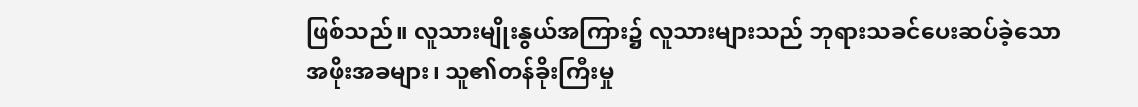ဖြစ်သည်။ လူသားမျိုးနွယ်အကြား၌ လူသားများသည် ဘုရားသခင်ပေးဆပ်ခဲ့သော အဖိုးအခများ၊ သူ၏တန်ခိုးကြီးမှု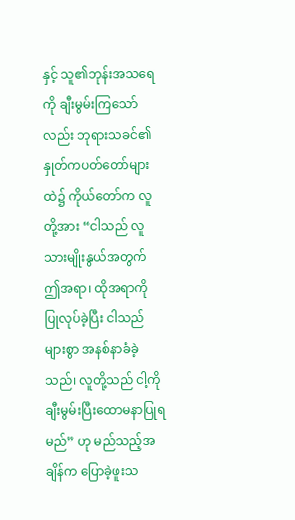နှင့် သူ၏ဘုန်းအသရေကို ချီးမွမ်းကြသော်လည်း ဘုရားသခင်၏ နှုတ်ကပတ်တော်များထဲ၌ ကိုယ်တော်က လူတို့အား “ငါသည် လူသားမျိုးနွယ်အတွက် ဤအရာ၊ ထိုအရာကို ပြုလုပ်ခဲ့ပြီး ငါသည် များစွာ အနစ်နာခံခဲ့သည်၊ လူတို့သည် ငါ့ကို ချီးမွမ်းပြီးထောမနာပြုရမည်” ဟု မည်သည့်အချိန်က ပြောခဲ့ဖူးသ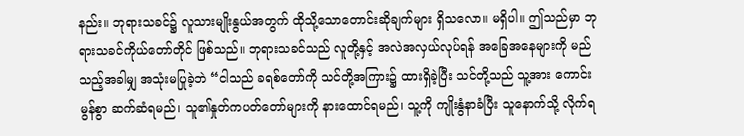နည်း။ ဘုရားသခင်၌ လူသားမျိုးနွယ်အတွက် ထိုသို့သောတောင်းဆိုချက်များ ရှိသလော။ မရှိပါ။ ဤသည်မှာ ဘုရားသခင်ကိုယ်တော်တိုင် ဖြစ်သည်။ ဘုရားသခင်သည် လူတို့နှင့် အလဲအလှယ်လုပ်ရန် အခြေအနေများကို မည်သည့်အခါမျှ အသုံးမပြုခဲ့ဘဲ “ငါသည် ခရစ်တော်ကို သင်တို့အကြား၌ ထားရှိခဲ့ပြီး သင်တို့သည် သူ့အား ကောင်းမွန်စွာ ဆက်ဆံရမည်၊ သူ၏နှုတ်ကပတ်တော်များကို နားထောင်ရမည်၊ သူ့ကို ကျိုးနွံနာခံပြီး သူနောက်သို့ လိုက်ရ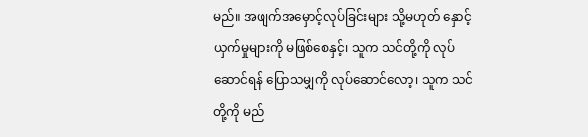မည်။ အဖျက်အမှောင့်လုပ်ခြင်းများ သို့မဟုတ် နှောင့်ယှက်မှုများကို မဖြစ်စေနှင့်၊ သူက သင်တို့ကို လုပ်ဆောင်ရန် ပြောသမျှကို လုပ်ဆောင်လော့၊ သူက သင်တို့ကို မည်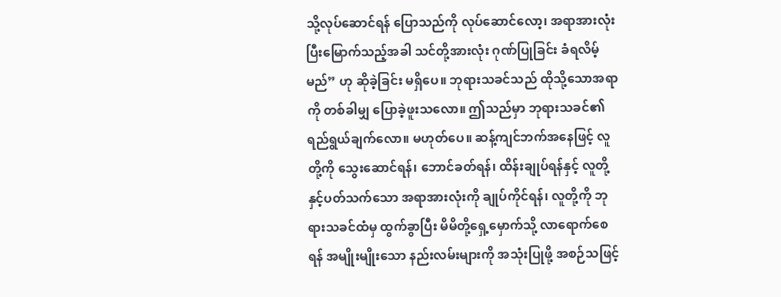သို့လုပ်ဆောင်ရန် ပြောသည်ကို လုပ်ဆောင်လော့၊ အရာအားလုံး ပြီးမြောက်သည့်အခါ သင်တို့အားလုံး ဂုဏ်ပြုခြင်း ခံရလိမ့်မည်” ဟု ဆိုခဲ့ခြင်း မရှိပေ။ ဘုရားသခင်သည် ထိုသို့သောအရာကို တစ်ခါမျှ ပြောခဲ့ဖူးသလော။ ဤသည်မှာ ဘုရားသခင်၏ ရည်ရွယ်ချက်လော။ မဟုတ်ပေ။ ဆန့်ကျင်ဘက်အနေဖြင့် လူတို့ကို သွေးဆောင်ရန်၊ ဘောင်ခတ်ရန်၊ ထိန်းချုပ်ရန်နှင့် လူတို့နှင့်ပတ်သက်သော အရာအားလုံးကို ချုပ်ကိုင်ရန်၊ လူတို့ကို ဘုရားသခင်ထံမှ ထွက်ခွာပြီး မိမိတို့ရှေ့မှောက်သို့ လာရောက်စေရန် အမျိုးမျိုးသော နည်းလမ်းများကို အသုံးပြုဖို့ အစဉ်သဖြင့်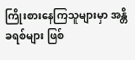ကြိုးစားနေကြသူများမှာ အန္တိခရစ်များ ဖြစ်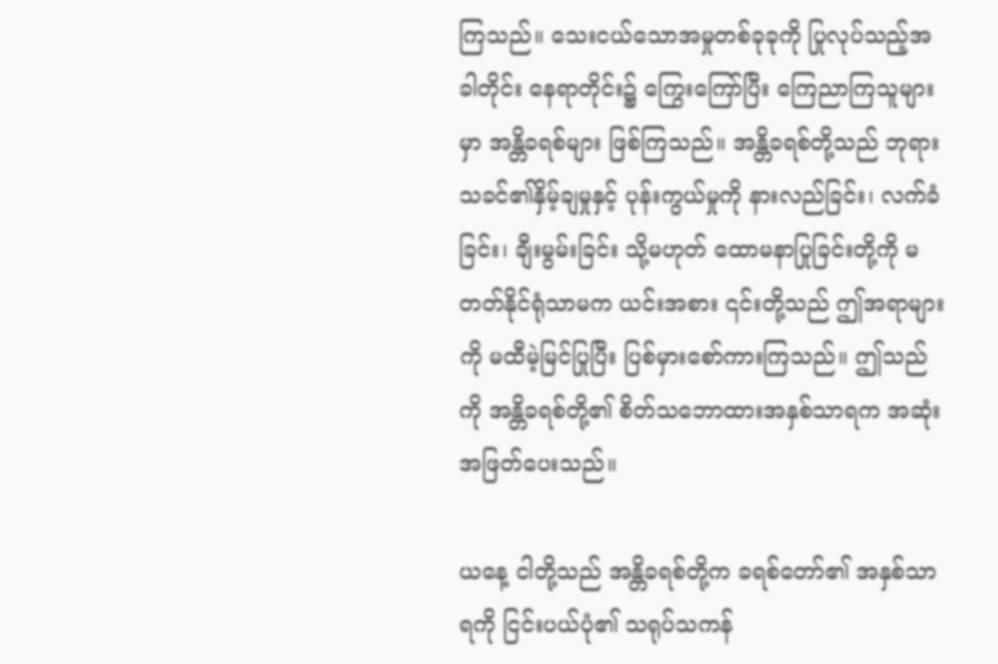ကြသည်။ သေးငယ်သောအမှုတစ်ခုခုကို ပြုလုပ်သည့်အခါတိုင်း နေရာတိုင်း၌ ကြွေးကြော်ပြီး ကြေညာကြသူများမှာ အန္တိခရစ်များ ဖြစ်ကြသည်။ အန္တိခရစ်တို့သည် ဘုရားသခင်၏နှိမ့်ချမှုနှင့် ပုန်းကွယ်မှုကို နားလည်ခြင်း၊ လက်ခံခြင်း၊ ချီးမွမ်းခြင်း သို့မဟုတ် ထောမနာပြုခြင်းတို့ကို မတတ်နိုင်ရုံသာမက ယင်းအစား ၎င်းတို့သည် ဤအရာများကို မထီမဲ့မြင်ပြုပြီး ပြစ်မှားစော်ကားကြသည်။ ဤသည်ကို အန္တိခရစ်တို့၏ စိတ်သဘောထားအနှစ်သာရက အဆုံးအဖြတ်ပေးသည်။

ယနေ့ ငါတို့သည် အန္တိခရစ်တို့က ခရစ်တော်၏ အနှစ်သာရကို ငြင်းပယ်ပုံ၏ သရုပ်သကန်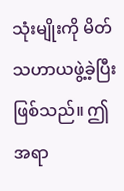သုံးမျိုးကို မိတ်သဟာယဖွဲ့ခဲ့ပြီးဖြစ်သည်။ ဤအရာ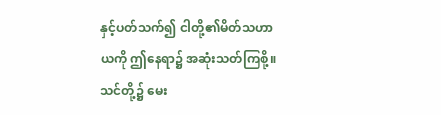နှင့်ပတ်သက်၍ ငါတို့၏မိတ်သဟာယကို ဤနေရာ၌ အဆုံးသတ်ကြစို့။ သင်တို့၌ မေး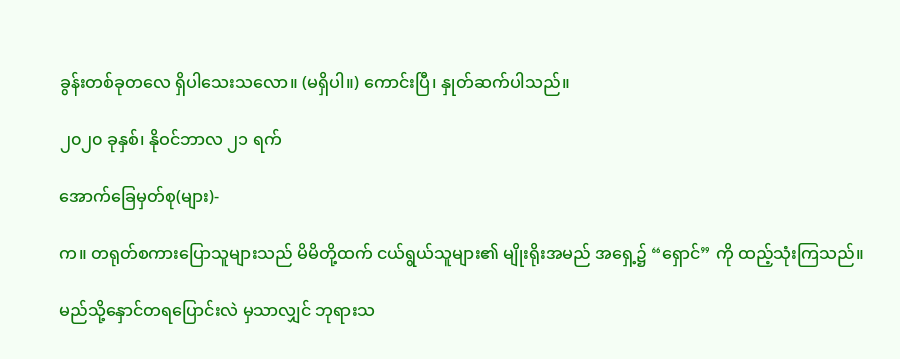ခွန်းတစ်ခုတလေ ရှိပါသေးသလော။ (မရှိပါ။) ကောင်းပြီ၊ နှုတ်ဆက်ပါသည်။

၂၀၂၀ ခုနှစ်၊ နိုဝင်ဘာလ ၂၁ ရက်

အောက်ခြေမှတ်စု(များ)-

က။ တရုတ်စကားပြောသူများသည် မိမိတို့ထက် ငယ်ရွယ်သူများ၏ မျိုးရိုးအမည် အရှေ့၌ “ရှောင်” ကို ထည့်သုံးကြသည်။

မည်သို့နှောင်တရပြောင်းလဲ မှသာလျှင် ဘုရားသ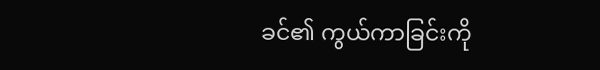ခင်၏ ကွယ်ကာခြင်းကို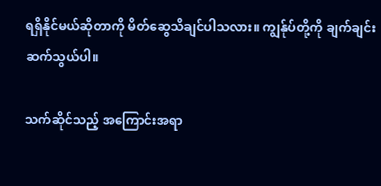ရရှိနိုင်မယ်ဆိုတာကို မိတ်ဆွေသိချင်ပါသလား။ ကျွန်ုပ်တို့ကို ချက်ချင်းဆက်သွယ်ပါ။

သက်ဆိုင်သည့် အကြောင်းအရာ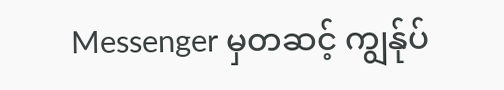Messenger မှတဆင့် ကျွန်ုပ်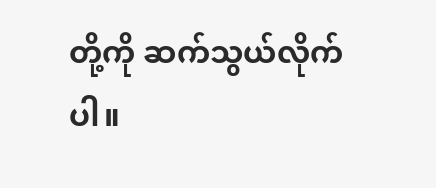တို့ကို ဆက်သွယ်လိုက်ပါ။